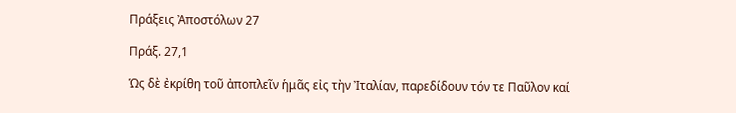Πράξεις Ἀποστόλων 27

Πράξ. 27,1

Ὡς δὲ ἐκρίθη τοῦ ἀποπλεῖν ἡμᾶς εἰς τὴν Ἰταλίαν, παρεδίδουν τόν τε Παῦλον καί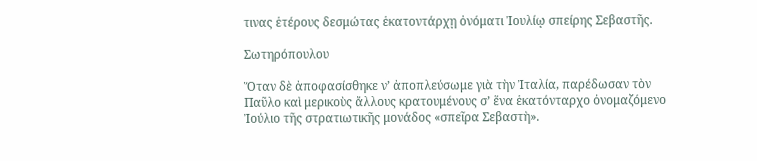τινας ἑτέρους δεσμώτας ἑκατοντάρχῃ ὀνόματι Ἰουλίῳ σπείρης Σεβαστῆς.

Σωτηρόπουλου

Ὅταν δὲ ἀποφασίσθηκε ν’ ἀποπλεύσωμε γιὰ τὴν Ἰταλία, παρέδωσαν τὸν Παῦλο καὶ μερικοὺς ἄλλους κρατουμένους σ’ ἕνα ἑκατόνταρχο ὀνομαζόμενο Ἰούλιο τῆς στρατιωτικῆς μονάδος «σπεῖρα Σεβαστὴ».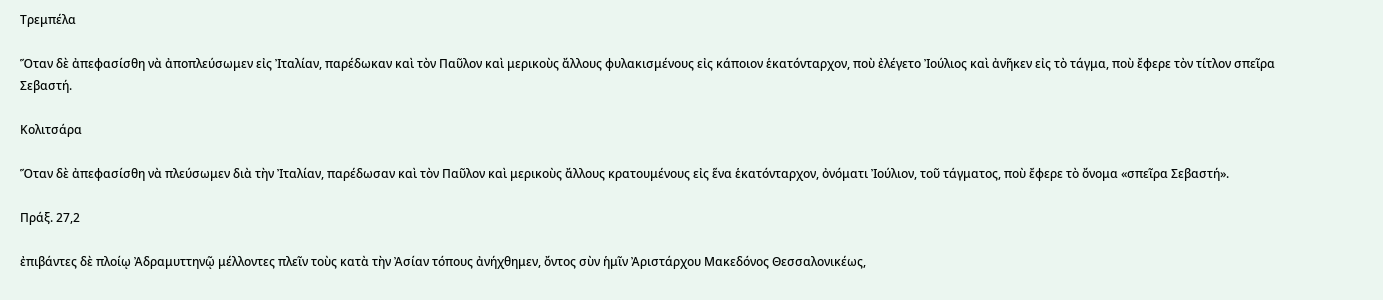Τρεμπέλα

Ὅταν δὲ ἀπεφασίσθη νὰ ἀποπλεύσωμεν εἰς Ἰταλίαν, παρέδωκαν καὶ τὸν Παῦλον καὶ μερικοὺς ἄλλους φυλακισμένους εἰς κάποιον ἑκατόνταρχον, ποὺ ἐλέγετο Ἰούλιος καὶ ἀνῆκεν εἰς τὸ τάγμα, ποὺ ἔφερε τὸν τίτλον σπεῖρα Σεβαστή.

Κολιτσάρα

Ὅταν δὲ ἀπεφασίσθη νὰ πλεύσωμεν διὰ τὴν Ἰταλίαν, παρέδωσαν καὶ τὸν Παῦλον καὶ μερικοὺς ἄλλους κρατουμένους εἰς ἕνα ἑκατόνταρχον, ὀνόματι Ἰούλιον, τοῦ τάγματος, ποὺ ἔφερε τὸ ὄνομα «σπεῖρα Σεβαστή».

Πράξ. 27,2

ἐπιβάντες δὲ πλοίῳ Ἀδραμυττηνῷ μέλλοντες πλεῖν τοὺς κατὰ τὴν Ἀσίαν τόπους ἀνήχθημεν, ὄντος σὺν ἡμῖν Ἀριστάρχου Μακεδόνος Θεσσαλονικέως,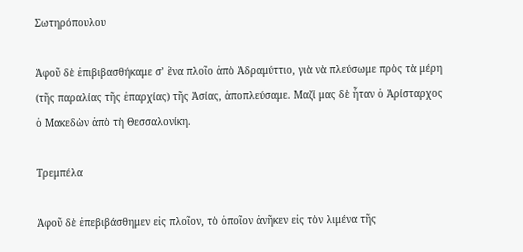Σωτηρόπουλου

Ἀφοῦ δὲ ἐπιβιβασθήκαμε σ’ ἕνα πλοῖο ἀπὸ Ἀδραμύττιο, γιὰ νὰ πλεύσωμε πρὸς τὰ μέρη (τῆς παραλίας τῆς ἐπαρχίας) τῆς Ἀσίας, ἀποπλεύσαμε. Μαζί μας δὲ ἦταν ὁ Ἀρίσταρχος ὁ Μακεδὼν ἀπὸ τὴ Θεσσαλονίκη.

Τρεμπέλα

Ἀφοῦ δὲ ἐπεβιβάσθημεν εἰς πλοῖον, τὸ ὁποῖον ἀνῆκεν εἰς τὸν λιμένα τῆς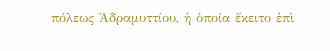πόλεως Ἀδραμυττίου, ἡ ὁποία ἔκειτο ἐπὶ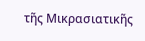τῆς Μικρασιατικῆς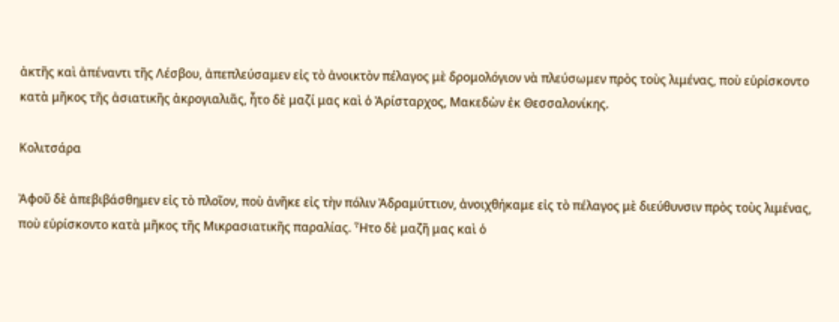ἀκτῆς καὶ ἀπέναντι τῆς Λέσβου, ἀπεπλεύσαμεν εἰς τὸ ἀνοικτὸν πέλαγος μὲ δρομολόγιον νὰ πλεύσωμεν πρὸς τοὺς λιμένας, ποὺ εὑρίσκοντο κατὰ μῆκος τῆς ἀσιατικῆς ἀκρογιαλιᾶς, ἦτο δὲ μαζί μας καὶ ὁ Ἀρίσταρχος, Μακεδὼν ἐκ Θεσσαλονίκης.

Κολιτσάρα

Ἀφοῦ δὲ ἀπεβιβάσθημεν εἰς τὸ πλοῖον, ποὺ ἀνῆκε εἰς τὴν πόλιν Ἀδραμύττιον, ἀνοιχθήκαμε εἰς τὸ πέλαγος μὲ διεύθυνσιν πρὸς τοὺς λιμένας, ποὺ εὑρίσκοντο κατὰ μῆκος τῆς Μικρασιατικῆς παραλίας. Ἦτο δὲ μαζῆ μας καὶ ὁ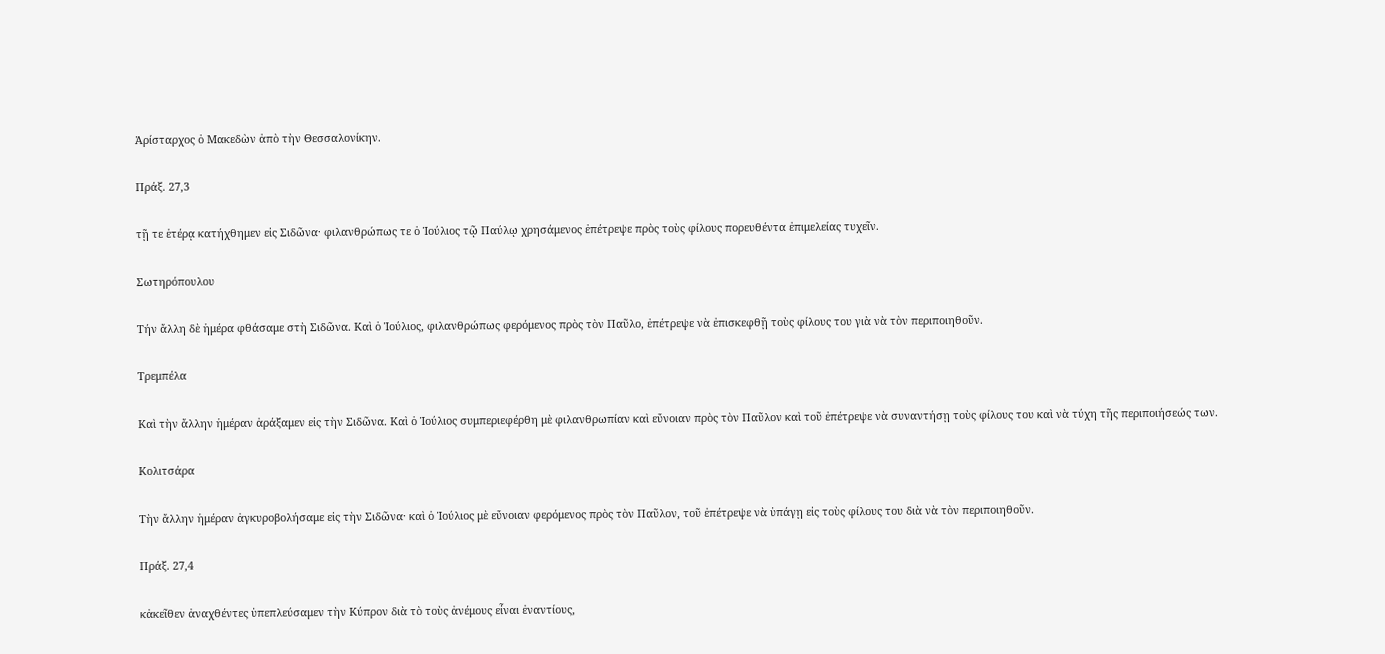Ἀρίσταρχος ὁ Μακεδὼν ἀπὸ τὴν Θεσσαλονίκην.

Πράξ. 27,3

τῇ τε ἑτέρᾳ κατήχθημεν εἰς Σιδῶνα· φιλανθρώπως τε ὁ Ἰούλιος τῷ Παύλῳ χρησάμενος ἐπέτρεψε πρὸς τοὺς φίλους πορευθέντα ἐπιμελείας τυχεῖν.

Σωτηρόπουλου

Τήν ἄλλη δὲ ἡμέρα φθάσαμε στὴ Σιδῶνα. Καὶ ὁ Ἰούλιος, φιλανθρώπως φερόμενος πρὸς τὸν Παῦλο, ἐπέτρεψε νὰ ἐπισκεφθῇ τοὺς φίλους του γιὰ νὰ τὸν περιποιηθοῦν.

Τρεμπέλα

Καὶ τὴν ἄλλην ἡμέραν ἀράξαμεν εἰς τὴν Σιδῶνα. Καὶ ὁ Ἰούλιος συμπεριεφέρθη μὲ φιλανθρωπίαν καὶ εὔνοιαν πρὸς τὸν Παῦλον καὶ τοῦ ἐπέτρεψε νὰ συναντήσῃ τοὺς φίλους του καὶ νὰ τύχη τῆς περιποιήσεώς των.

Κολιτσάρα

Τὴν ἄλλην ἡμέραν ἀγκυροβολήσαμε εἰς τὴν Σιδῶνα· καὶ ὁ Ἰούλιος μὲ εὔνοιαν φερόμενος πρὸς τὸν Παῦλον, τοῦ ἐπέτρεψε νὰ ὑπάγῃ εἰς τοὺς φίλους του διὰ νὰ τὸν περιποιηθοῦν.

Πράξ. 27,4

κἀκεῖθεν ἀναχθέντες ὑπεπλεύσαμεν τὴν Κύπρον διὰ τὸ τοὺς ἀνέμους εἶναι ἐναντίους,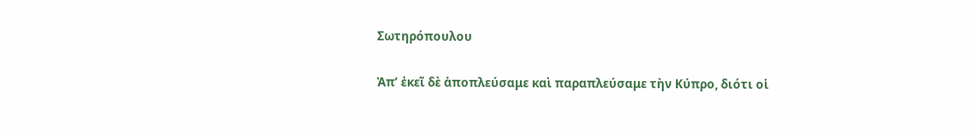Σωτηρόπουλου

Ἀπ’ ἐκεῖ δὲ ἀποπλεύσαμε καὶ παραπλεύσαμε τὴν Κύπρο, διότι οἱ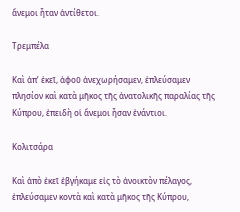ἄνεμοι ἦταν ἀντίθετοι.

Τρεμπέλα

Καὶ ἀπ’ ἐκεῖ, ἀφοῦ ἀνεχωρήσαμεν, ἐπλεύσαμεν πλησίον καὶ κατὰ μῆκος τῆς ἀνατολικῆς παραλίας τῆς Κύπρου, ἐπειδὴ οἱ ἄνεμοι ἦσαν ἐνάντιοι.

Κολιτσάρα

Καὶ ἀπὸ ἐκεῖ ἐβγήκαμε εἰς τὸ ἀνοικτὸν πέλαγος, ἐπλεύσαμεν κοντὰ καὶ κατὰ μῆκος τῆς Κύπρου,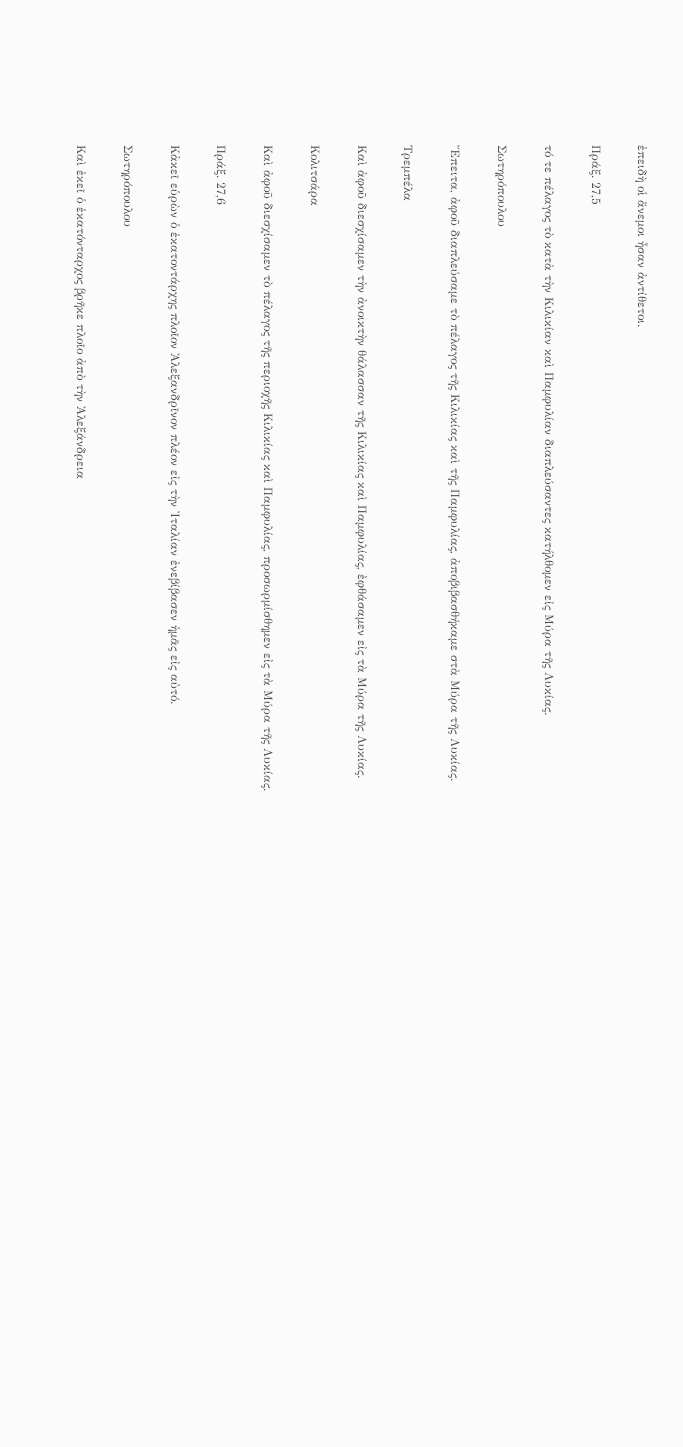ἐπειδὴ οἱ ἄνεμοι ἦσαν ἀντίθετοι.

Πράξ. 27,5

τό τε πέλαγος τὸ κατὰ τὴν Κιλικίαν καὶ Παμφυλίαν διαπλεύσαντες κατήλθομεν εἰς Μύρα τῆς Λυκίας.

Σωτηρόπουλου

Ἔπειτα, ἀφοῦ διαπλεύσαμε τὸ πέλαγος τῆς Κιλικίας καὶ τῆς Παμφυλίας, ἀποβιβασθήκαμε στὰ Μύρα τῆς Λυκίας.

Τρεμπέλα

Καὶ ἀφοῦ διεσχίσαμεν τὴν ἀνοικτὴν θάλασσαν τῆς Κιλικίας καὶ Παμφυλίας, ἐφθάσαμεν εἰς τὰ Μύρα τῆς Λυκίας.

Κολιτσάρα

Καὶ ἀφοῦ διεσχίσαμεν τὸ πέλαγος τῆς περιοχῆς Κιλικίας καὶ Παμφυλίας, προσωρμίσθημεν εἰς τὰ Μύρα τῆς Λυκίας.

Πράξ. 27,6

Κἀκεῖ εὑρὼν ὁ ἑκατοντάρχης πλοῖον Ἀλεξανδρῖνον πλέον εἰς τὴν Ἰταλίαν ἐνεβίβασεν ἡμᾶς εἰς αὐτό.

Σωτηρόπουλου

Καὶ ἐκεῖ ὁ ἑκατόνταρχος βρῆκε πλοῖο ἀπὸ τὴν Ἀλεξάνδρεια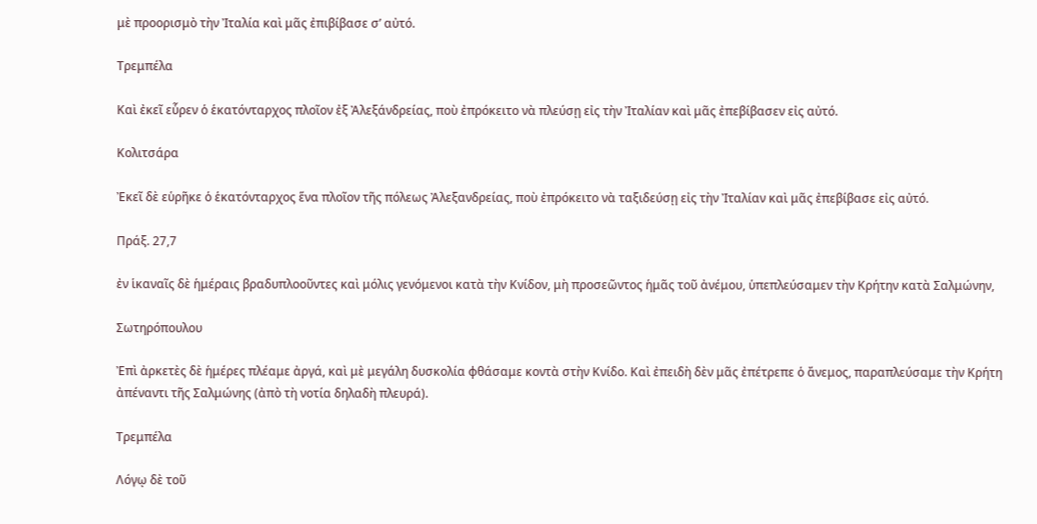μὲ προορισμὸ τὴν Ἰταλία καὶ μᾶς ἐπιβίβασε σ’ αὐτό.

Τρεμπέλα

Καὶ ἐκεῖ εὗρεν ὁ ἑκατόνταρχος πλοῖον ἐξ Ἀλεξάνδρείας, ποὺ ἐπρόκειτο νὰ πλεύσῃ εἰς τὴν Ἰταλίαν καὶ μᾶς ἐπεβίβασεν εἰς αὐτό.

Κολιτσάρα

Ἐκεῖ δὲ εὑρῆκε ὁ ἑκατόνταρχος ἕνα πλοῖον τῆς πόλεως Ἀλεξανδρείας, ποὺ ἐπρόκειτο νὰ ταξιδεύσῃ εἰς τὴν Ἰταλίαν καὶ μᾶς ἐπεβίβασε εἰς αὐτό.

Πράξ. 27,7

ἐν ἱκαναῖς δὲ ἡμέραις βραδυπλοοῦντες καὶ μόλις γενόμενοι κατὰ τὴν Κνίδον, μὴ προσεῶντος ἡμᾶς τοῦ ἀνέμου, ὑπεπλεύσαμεν τὴν Κρήτην κατὰ Σαλμώνην,

Σωτηρόπουλου

Ἐπὶ ἀρκετὲς δὲ ἡμέρες πλέαμε ἀργά, καὶ μὲ μεγάλη δυσκολία φθάσαμε κοντὰ στὴν Κνίδο. Καὶ ἐπειδὴ δὲν μᾶς ἐπέτρεπε ὁ ἄνεμος, παραπλεύσαμε τὴν Κρήτη ἀπέναντι τῆς Σαλμώνης (ἀπὸ τὴ νοτία δηλαδὴ πλευρά).

Τρεμπέλα

Λόγῳ δὲ τοῦ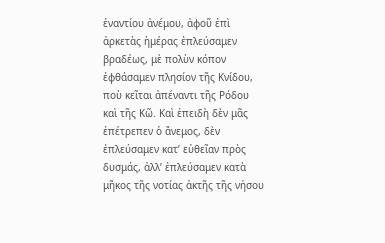ἐναντίου ἀνέμου, ἀφοῦ ἐπὶ ἀρκετὰς ἡμέρας ἐπλεύσαμεν βραδέως, μὲ πολὺν κόπον ἐφθάσαμεν πλησίον τῆς Κνίδου, ποὺ κεῖται ἀπέναντι τῆς Ρόδου καὶ τῆς Κῶ. Καὶ ἐπειδὴ δὲν μᾶς ἐπέτρεπεν ὁ ἄνεμος, δὲν ἐπλεύσαμεν κατ’ εὐθεῖαν πρὸς δυσμάς, ἀλλ’ ἐπλεύσαμεν κατὰ μῆκος τῆς νοτίας ἀκτῆς τῆς νήσου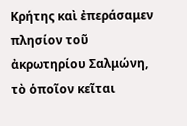Κρήτης καὶ ἐπεράσαμεν πλησίον τοῦ ἀκρωτηρίου Σαλμώνη, τὸ ὁποῖον κεῖται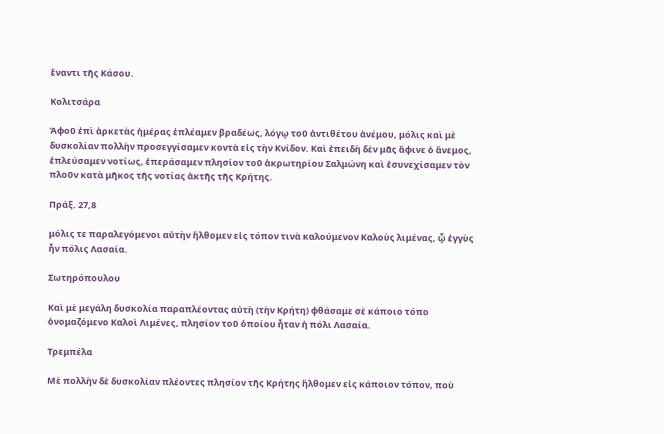ἔναντι τῆς Κάσου.

Κολιτσάρα

Ἀφοῦ ἐπὶ ἀρκετὰς ἡμέρας ἐπλέαμεν βραδέως, λόγῳ τοῦ ἀντιθέτου ἀνέμου, μόλις καὶ μὲ δυσκολίαν πολλὴν προσεγγίσαμεν κοντὰ εἰς τὴν Κνίδον. Καὶ ἐπειδὴ δὲν μᾶς ἄφινε ὁ ἄνεμος, ἐπλεύσαμεν νοτίως, ἐπεράσαμεν πλησίον τοῦ ἀκρωτηρίου Σαλμώνη καὶ ἐσυνεχίσαμεν τὸν πλοῦν κατὰ μῆκος τῆς νοτίας ἀκτῆς τῆς Κρήτης.

Πράξ. 27,8

μόλις τε παραλεγόμενοι αὐτὴν ἤλθομεν εἰς τόπον τινὰ καλούμενον Καλοὺς λιμένας, ᾧ ἐγγὺς ἦν πόλις Λασαία.

Σωτηρόπουλου

Καὶ μὲ μεγάλη δυσκολία παραπλέοντας αὐτὴ (τὴν Κρήτη) φθάσαμε σὲ κάποιο τόπο ὀνομαζόμενο Καλοὶ Λιμένες, πλησίον τοῦ ὁποίου ἦταν ἡ πόλι Λασαία.

Τρεμπέλα

Μὲ πολλὴν δὲ δυσκολίαν πλέοντες πλησίον τῆς Κρήτης ἢλθομεν εἰς κάποιον τόπον, ποὺ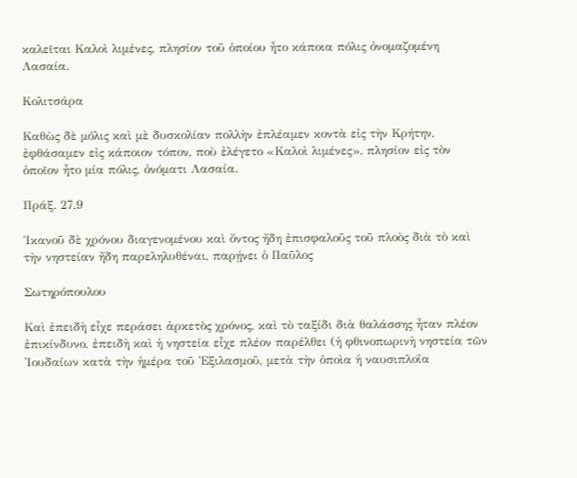καλεῖται Καλοὶ λιμένες, πλησίον τοῦ ὁποίου ἦτο κάποια πόλις ὀνομαζομένη Λασαία.

Κολιτσάρα

Καθὼς δὲ μόλις καὶ μὲ δυσκολίαν πολλὴν ἐπλέαμεν κοντὰ εἰς τὴν Κρήτην, ἐφθάσαμεν εἰς κάποιον τόπον, ποὺ ἐλέγετο «Καλοὶ λιμένες». πλησίον εἰς τὸν ὁποῖον ἦτο μία πόλις, ὀνόματι Λασαία.

Πράξ. 27,9

Ἱκανοῦ δὲ χρόνου διαγενομένου καὶ ὄντος ἤδη ἐπισφαλοῦς τοῦ πλοὸς διὰ τὸ καὶ τὴν νηστείαν ἤδη παρεληλυθέναι, παρῄνει ὁ Παῦλος

Σωτηρόπουλου

Καὶ ἐπειδὴ εἶχε περάσει ἀρκετὸς χρόνος, καὶ τὸ ταξίδι διὰ θαλάσσης ἦταν πλέον ἐπικίνδυνο, ἐπειδὴ καὶ ἡ νηστεία εἶχε πλέον παρέλθει (ἡ φθινοπωρινὴ νηστεία τῶν Ἰουδαίων κατὰ τὴν ἡμέρα τοῦ Ἐξιλασμοῦ, μετὰ τὴν ὁποὶα ἡ ναυσιπλοΐα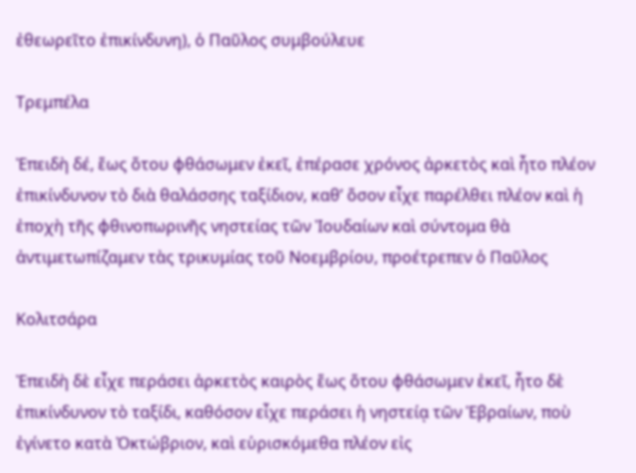ἐθεωρεῖτο ἐπικίνδυνη), ὁ Παῦλος συμβούλευε

Τρεμπέλα

Ἐπειδὴ δέ, ἕως ὅτου φθάσωμεν ἐκεῖ, ἐπέρασε χρόνος ἀρκετὸς καὶ ἦτο πλέον ἐπικίνδυνον τὸ διὰ θαλάσσης ταξίδιον, καθ’ ὅσον εἶχε παρέλθει πλέον καὶ ἡ ἐποχὴ τῆς φθινοπωρινῆς νηστείας τῶν Ἰουδαίων καὶ σύντομα θὰ ἀντιμετωπίζαμεν τὰς τρικυμίας τοῦ Νοεμβρίου, προέτρεπεν ὁ Παῦλος

Κολιτσάρα

Ἐπειδὴ δὲ εἶχε περάσει ἀρκετὸς καιρὸς ἕως ὅτου φθάσωμεν ἐκεῖ, ἦτο δὲ ἐπικίνδυνον τὸ ταξίδι, καθόσον εἶχε περάσει ἡ νηστείᾳ τῶν Ἑβραίων, ποὺ ἐγίνετο κατὰ Ὀκτώβριον, καὶ εὑρισκόμεθα πλέον εἰς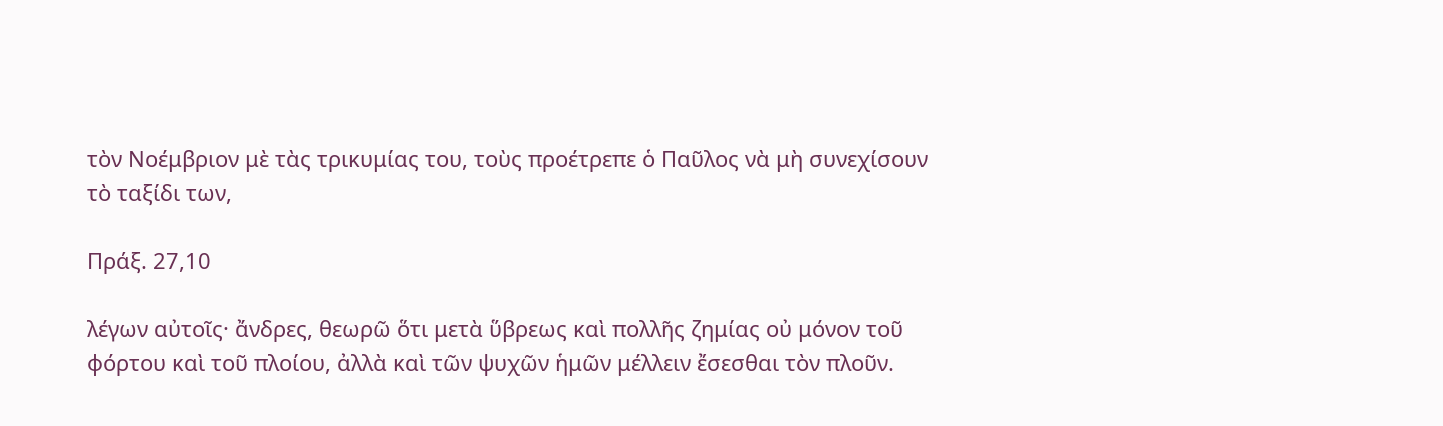τὸν Νοέμβριον μὲ τὰς τρικυμίας του, τοὺς προέτρεπε ὁ Παῦλος νὰ μὴ συνεχίσουν τὸ ταξίδι των,

Πράξ. 27,10

λέγων αὐτοῖς· ἄνδρες, θεωρῶ ὅτι μετὰ ὕβρεως καὶ πολλῆς ζημίας οὐ μόνον τοῦ φόρτου καὶ τοῦ πλοίου, ἀλλὰ καὶ τῶν ψυχῶν ἡμῶν μέλλειν ἔσεσθαι τὸν πλοῦν.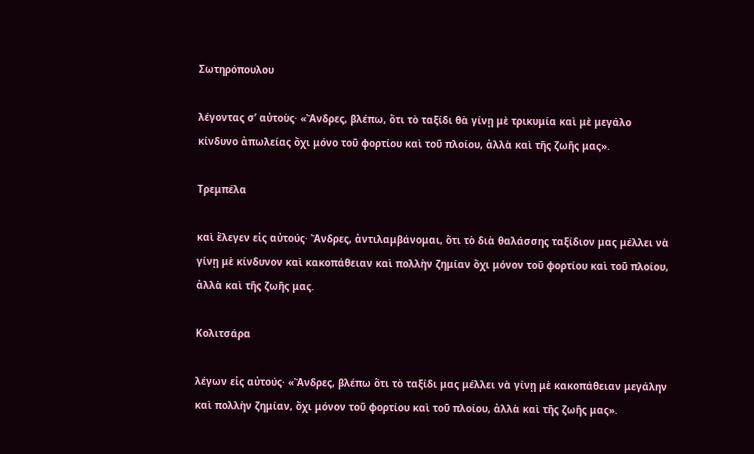Σωτηρόπουλου

λέγοντας σ’ αὐτοὺς· «Ἄνδρες, βλέπω, ὅτι τὸ ταξίδι θὰ γίνῃ μὲ τρικυμία καὶ μὲ μεγάλο κίνδυνο ἀπωλείας ὄχι μόνο τοῦ φορτίου καὶ τοῦ πλοίου, ἀλλὰ καὶ τῆς ζωῆς μας».

Τρεμπέλα

καὶ ἔλεγεν εἰς αὐτούς· Ἄνδρες, ἀντιλαμβάνομαι, ὅτι τὸ διὰ θαλάσσης ταξίδιον μας μέλλει νὰ γίνῃ μὲ κίνδυνον καὶ κακοπάθειαν καὶ πολλὴν ζημίαν ὄχι μόνον τοῦ φορτίου καὶ τοῦ πλοίου, ἀλλὰ καὶ τῆς ζωῆς μας.

Κολιτσάρα

λέγων εἰς αὐτούς· «Ἄνδρες, βλέπω ὅτι τὸ ταξίδι μας μέλλει νὰ γίνῃ μὲ κακοπάθειαν μεγάλην καὶ πολλὴν ζημίαν, ὄχι μόνον τοῦ φορτίου καὶ τοῦ πλοίου, ἀλλὰ καὶ τῆς ζωῆς μας».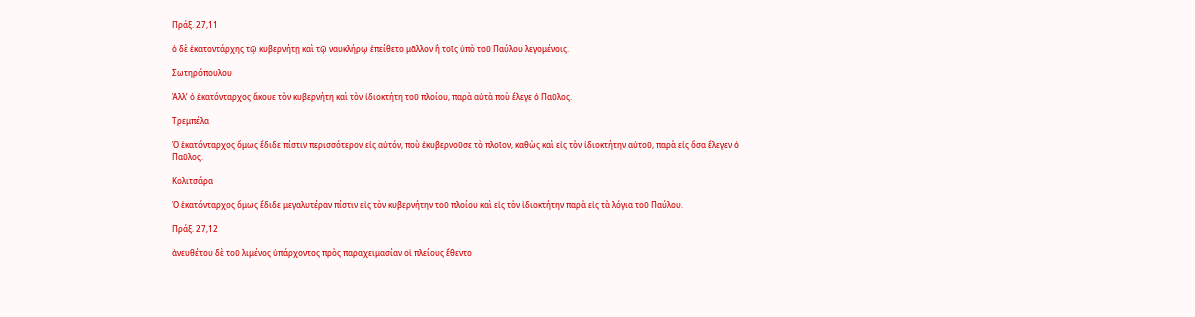Πράξ. 27,11

ὁ δὲ ἑκατοντάρχης τῷ κυβερνήτῃ καὶ τῷ ναυκλήρῳ ἐπείθετο μᾶλλον ἢ τοῖς ὑπὸ τοῦ Παύλου λεγομένοις.

Σωτηρόπουλου

Ἀλλ’ ὁ ἑκατόνταρχος ἄκουε τὸν κυβερνήτη καὶ τὸν ἰδιοκτήτη τοῦ πλοίου, παρὰ αὐτὰ ποὺ ἔλεγε ὁ Παῦλος.

Τρεμπέλα

Ὁ ἑκατόνταρχος ὅμως ἔδιδε πίστιν περισσότερον εἰς αὐτόν, ποὺ ἐκυβερνοῦσε τὸ πλοῖον, καθὼς καὶ εἰς τὸν ἰδιοκτήτην αὐτοῦ, παρὰ εἰς ὅσα ἔλεγεν ὁ Παῦλος.

Κολιτσάρα

Ὁ ἑκατόνταρχος ὅμως ἔδιδε μεγαλυτέραν πίστιν εἰς τὸν κυβερνήτην τοῦ πλοίου καὶ εἰς τὸν ἰδιοκτήτην παρὰ εἰς τὰ λόγια τοῦ Παύλου.

Πράξ. 27,12

ἀνευθέτου δὲ τοῦ λιμένος ὑπάρχοντος πρὸς παραχειμασίαν οἱ πλείους ἔθεντο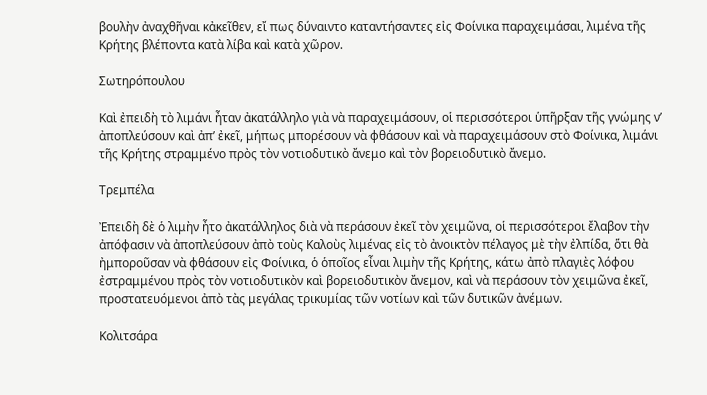βουλὴν ἀναχθῆναι κἀκεῖθεν, εἴ πως δύναιντο καταντήσαντες εἰς Φοίνικα παραχειμάσαι, λιμένα τῆς Κρήτης βλέποντα κατὰ λίβα καὶ κατὰ χῶρον.

Σωτηρόπουλου

Καὶ ἐπειδὴ τὸ λιμάνι ἦταν ἀκατάλληλο γιὰ νὰ παραχειμάσουν, οἱ περισσότεροι ὑπῆρξαν τῆς γνώμης ν’ ἀποπλεύσουν καὶ ἀπ’ ἐκεῖ, μήπως μπορέσουν νὰ φθάσουν καὶ νὰ παραχειμάσουν στὸ Φοίνικα, λιμάνι τῆς Κρήτης στραμμένο πρὸς τὸν νοτιοδυτικὸ ἄνεμο καὶ τὸν βορειοδυτικὸ ἄνεμο.

Τρεμπέλα

Ἐπειδὴ δὲ ὁ λιμὴν ἦτο ἀκατάλληλος διὰ νὰ περάσουν ἐκεῖ τὸν χειμῶνα, οἱ περισσότεροι ἔλαβον τὴν ἀπόφασιν νὰ ἀποπλεύσουν ἀπὸ τοὺς Καλοὺς λιμένας εἰς τὸ ἀνοικτὸν πέλαγος μὲ τὴν ἐλπίδα, ὅτι θὰ ἠμποροῦσαν νὰ φθάσουν εἰς Φοίνικα, ὁ ὁποῖος εἶναι λιμὴν τῆς Κρήτης, κάτω ἀπὸ πλαγιὲς λόφου ἐστραμμένου πρὸς τὸν νοτιοδυτικὸν καὶ βορειοδυτικὸν ἄνεμον, καὶ νὰ περάσουν τὸν χειμῶνα ἐκεῖ, προστατευόμενοι ἀπὸ τὰς μεγάλας τρικυμίας τῶν νοτίων καὶ τῶν δυτικῶν ἀνέμων.

Κολιτσάρα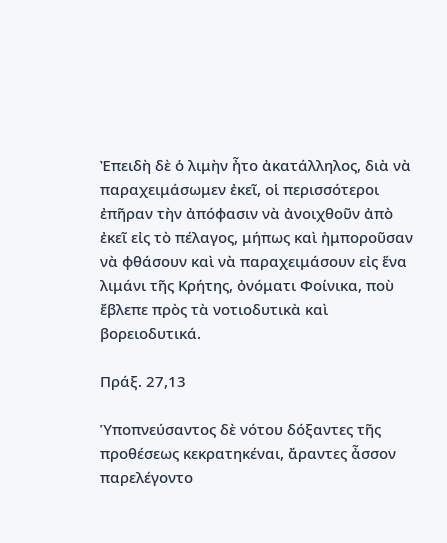Ἐπειδὴ δὲ ὁ λιμὴν ἦτο ἀκατάλληλος, διὰ νὰ παραχειμάσωμεν ἐκεῖ, οἱ περισσότεροι ἐπῆραν τὴν ἀπόφασιν νὰ ἀνοιχθοῦν ἀπὸ ἐκεῖ εἰς τὸ πέλαγος, μήπως καὶ ἠμποροῦσαν νὰ φθάσουν καὶ νὰ παραχειμάσουν εἰς ἕνα λιμάνι τῆς Κρήτης, ὀνόματι Φοίνικα, ποὺ ἔβλεπε πρὸς τὰ νοτιοδυτικὰ καὶ βορειοδυτικά.

Πράξ. 27,13

Ὑποπνεύσαντος δὲ νότου δόξαντες τῆς προθέσεως κεκρατηκέναι, ἄραντες ἆσσον παρελέγοντο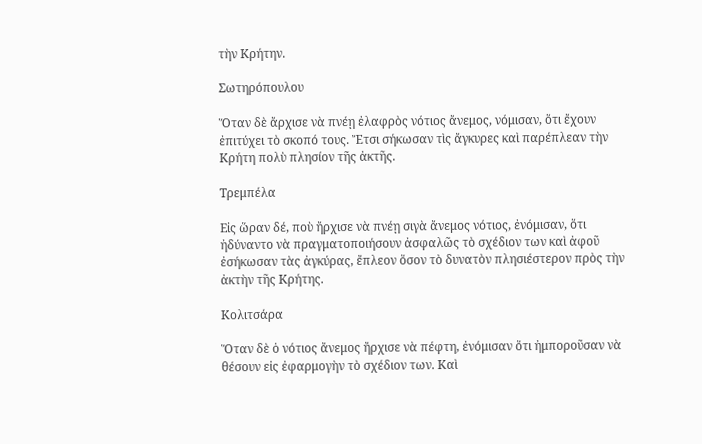τὴν Κρήτην.

Σωτηρόπουλου

Ὅταν δὲ ἄρχισε νὰ πνέῃ ἐλαφρὸς νότιος ἄνεμος, νόμισαν, ὅτι ἔχουν ἐπιτύχει τὸ σκοπό τους. Ἔτσι σήκωσαν τὶς ἄγκυρες καὶ παρέπλεαν τὴν Κρήτη πολὺ πλησίον τῆς ἀκτῆς.

Τρεμπέλα

Εἰς ὥραν δέ, ποὺ ἤρχισε νὰ πνέῃ σιγὰ ἄνεμος νότιος, ἐνόμισαν, ὅτι ἠδύναντο νὰ πραγματοποιήσουν ἀσφαλῶς τὸ σχέδιον των καὶ ἀφοῦ ἐσήκωσαν τὰς ἀγκύρας, ἔπλεον ὅσον τὸ δυνατὸν πλησιέστερον πρὸς τὴν ἀκτὴν τῆς Κρήτης.

Κολιτσάρα

Ὅταν δὲ ὁ νότιος ἄνεμος ἤρχισε νὰ πέφτη, ἐνόμισαν ὅτι ἠμποροῦσαν νὰ θέσουν εἰς ἐφαρμογὴν τὸ σχέδιον των. Καὶ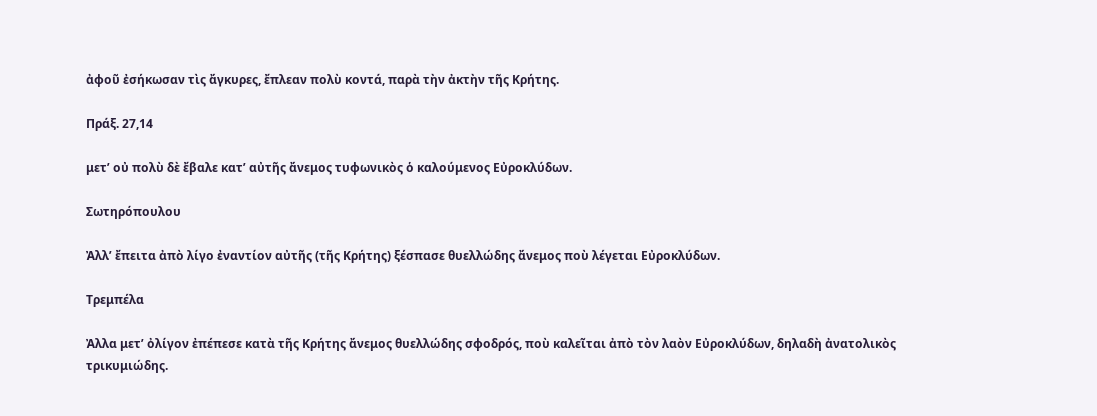ἀφοῦ ἐσήκωσαν τὶς ἄγκυρες, ἔπλεαν πολὺ κοντά, παρὰ τὴν ἀκτὴν τῆς Κρήτης.

Πράξ. 27,14

μετ’ οὐ πολὺ δὲ ἔβαλε κατ’ αὐτῆς ἄνεμος τυφωνικὸς ὁ καλούμενος Εὐροκλύδων.

Σωτηρόπουλου

Ἀλλ’ ἔπειτα ἀπὸ λίγο ἐναντίον αὐτῆς (τῆς Κρήτης) ξέσπασε θυελλώδης ἄνεμος ποὺ λέγεται Εὐροκλύδων.

Τρεμπέλα

Ἀλλα μετ’ ὀλίγον ἐπέπεσε κατὰ τῆς Κρήτης ἄνεμος θυελλώδης σφοδρός, ποὺ καλεῖται ἀπὸ τὸν λαὸν Εὐροκλύδων, δηλαδὴ ἀνατολικὸς τρικυμιώδης.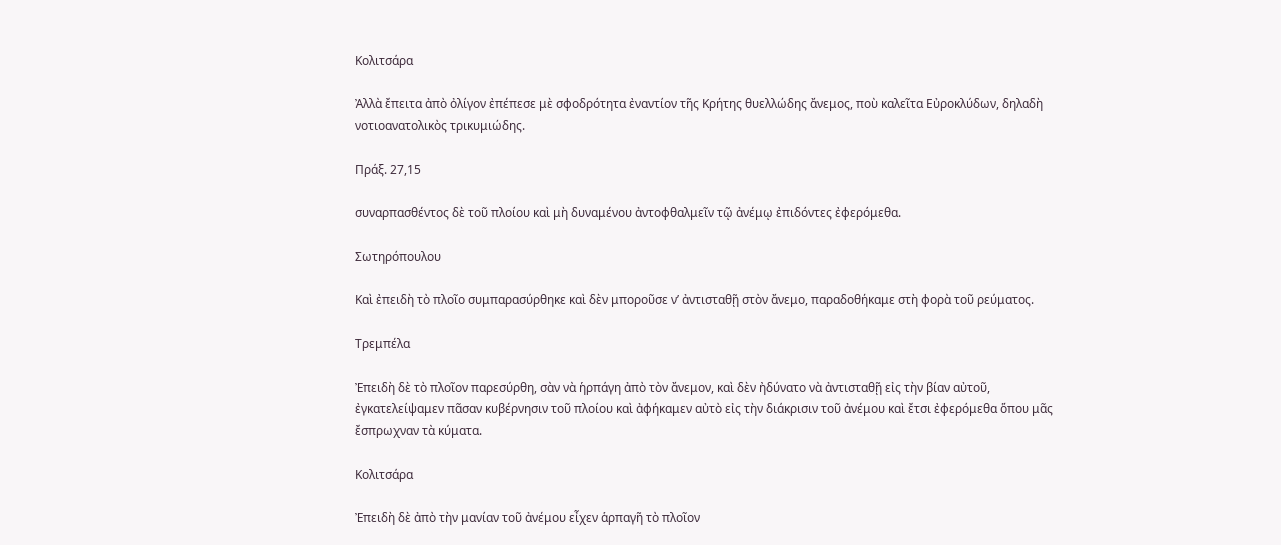Κολιτσάρα

Ἀλλὰ ἔπειτα ἀπὸ ὀλίγον ἐπέπεσε μὲ σφοδρότητα ἐναντίον τῆς Κρήτης θυελλώδης ἄνεμος, ποὺ καλεῖτα Εὐροκλύδων, δηλαδὴ νοτιοανατολικὸς τρικυμιώδης.

Πράξ. 27,15

συναρπασθέντος δὲ τοῦ πλοίου καὶ μὴ δυναμένου ἀντοφθαλμεῖν τῷ ἀνέμῳ ἐπιδόντες ἐφερόμεθα.

Σωτηρόπουλου

Καὶ ἐπειδὴ τὸ πλοῖο συμπαρασύρθηκε καὶ δὲν μποροῦσε ν’ ἀντισταθῇ στὸν ἄνεμο, παραδοθήκαμε στὴ φορὰ τοῦ ρεύματος.

Τρεμπέλα

Ἐπειδὴ δὲ τὸ πλοῖον παρεσύρθη, σὰν νὰ ἡρπάγη ἀπὸ τὸν ἄνεμον, καὶ δὲν ἠδύνατο νὰ ἀντισταθῇ εἰς τὴν βίαν αὐτοῦ, ἐγκατελείψαμεν πᾶσαν κυβέρνησιν τοῦ πλοίου καὶ ἀφήκαμεν αὐτὸ εἰς τὴν διάκρισιν τοῦ ἀνέμου καὶ ἔτσι ἐφερόμεθα ὅπου μᾶς ἔσπρωχναν τὰ κύματα.

Κολιτσάρα

Ἐπειδὴ δὲ ἀπὸ τὴν μανίαν τοῦ ἀνέμου εἶχεν ἁρπαγῆ τὸ πλοῖον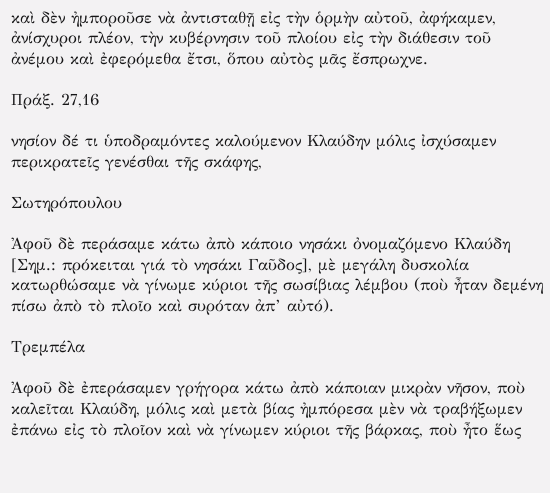καὶ δὲν ἠμποροῦσε νὰ ἀντισταθῇ εἰς τὴν ὁρμὴν αὐτοῦ, ἀφήκαμεν, ἀνίσχυροι πλέον, τὴν κυβέρνησιν τοῦ πλοίου εἰς τὴν διάθεσιν τοῦ ἀνέμου καὶ ἐφερόμεθα ἔτσι, ὅπου αὐτὸς μᾶς ἔσπρωχνε.

Πράξ. 27,16

νησίον δέ τι ὑποδραμόντες καλούμενον Κλαύδην μόλις ἰσχύσαμεν περικρατεῖς γενέσθαι τῆς σκάφης,

Σωτηρόπουλου

Ἀφοῦ δὲ περάσαμε κάτω ἀπὸ κάποιο νησάκι ὀνομαζόμενο Κλαύδη [Σημ.: πρόκειται γιά τὸ νησάκι Γαῦδος], μὲ μεγάλη δυσκολία κατωρθώσαμε νὰ γίνωμε κύριοι τῆς σωσίβιας λέμβου (ποὺ ἦταν δεμένη πίσω ἀπὸ τὸ πλοῖο καὶ συρόταν ἀπ’ αὐτό).

Τρεμπέλα

Ἀφοῦ δὲ ἐπεράσαμεν γρήγορα κάτω ἀπὸ κάποιαν μικρὰν νῆσον, ποὺ καλεῖται Κλαύδη, μόλις καὶ μετὰ βίας ἠμπόρεσα μὲν νὰ τραβήξωμεν ἐπάνω εἰς τὸ πλοῖον καὶ νὰ γίνωμεν κύριοι τῆς βάρκας, ποὺ ἦτο ἕως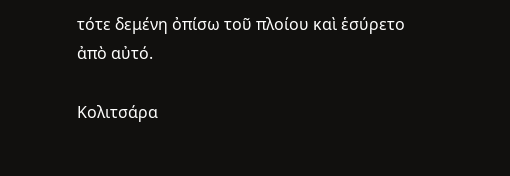τότε δεμένη ὀπίσω τοῦ πλοίου καὶ ἑσύρετο ἀπὸ αὐτό.

Κολιτσάρα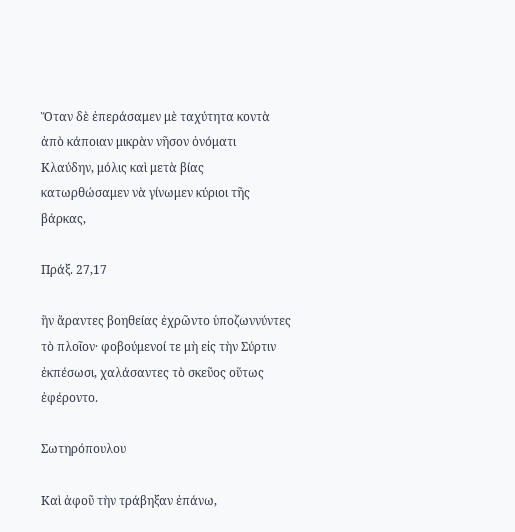Ὅταν δὲ ἐπεράσαμεν μὲ ταχύτητα κοντὰ ἀπὸ κάποιαν μικρὰν νῆσον ὀνόματι Κλαύδην, μόλις καὶ μετὰ βίας κατωρθώσαμεν νὰ γίνωμεν κύριοι τῆς βάρκας,

Πράξ. 27,17

ἣν ἄραντες βοηθείας ἐχρῶντο ὑποζωννύντες τὸ πλοῖον· φοβούμενοί τε μὴ εἰς τὴν Σύρτιν ἐκπέσωσι, χαλάσαντες τὸ σκεῦος οὕτως ἐφέροντο.

Σωτηρόπουλου

Καὶ ἀφοῦ τὴν τράβηξαν ἐπάνω,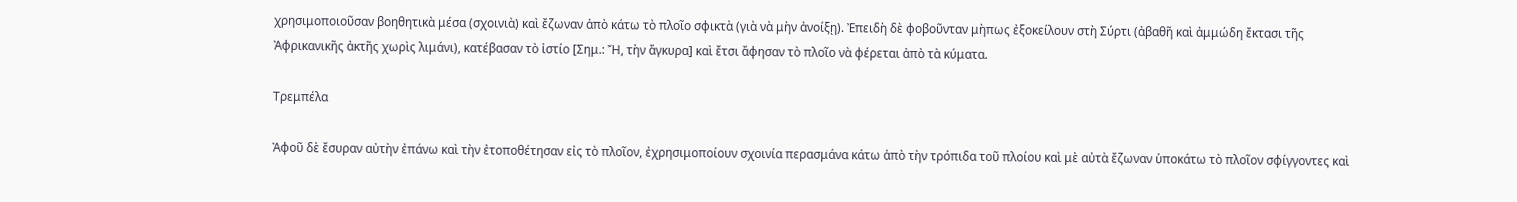χρησιμοποιοῦσαν βοηθητικὰ μέσα (σχοινιὰ) καὶ ἔζωναν ἀπὸ κάτω τὸ πλοῖο σφικτὰ (γιὰ νὰ μὴν ἀνοίξῃ). Ἐπειδὴ δὲ φοβοῦνταν μὴπως ἐξοκείλουν στὴ Σύρτι (ἀβαθῆ καὶ ἀμμώδη ἔκτασι τῆς Ἀφρικανικῆς ἀκτῆς χωρὶς λιμάνι), κατέβασαν τὸ ἰστίο [Σημ.: Ἤ, τὴν ἄγκυρα] καὶ ἔτσι ἄφησαν τὸ πλοῖο νὰ φέρεται ἀπὸ τὰ κύματα.

Τρεμπέλα

Ἀφοῦ δὲ ἔσυραν αὐτὴν ἐπάνω καὶ τὴν ἐτοποθέτησαν εἰς τὸ πλοῖον, ἐχρησιμοποίουν σχοινία περασμάνα κάτω ἀπὸ τὴν τρόπιδα τοῦ πλοίου καὶ μὲ αὐτὰ ἔζωναν ὑποκάτω τὸ πλοῖον σφίγγοντες καὶ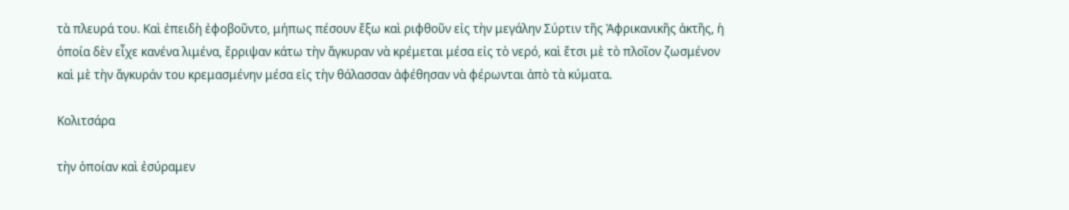τὰ πλευρά του. Καὶ ἐπειδὴ ἐφοβοῦντο, μήπως πέσουν ἔξω καὶ ριφθοῦν εἰς τὴν μεγάλην Σύρτιν τῆς Ἀφρικανικῆς ἀκτῆς, ἡ ὁποία δὲν εἶχε κανένα λιμένα, ἔρριψαν κάτω τὴν ἄγκυραν νὰ κρέμεται μέσα εἰς τὸ νερό, καὶ ἔτσι μὲ τὸ πλοῖον ζωσμένον καὶ μὲ τὴν ἄγκυράν του κρεμασμένην μέσα εἰς τὴν θάλασσαν ἀφέθησαν νὰ φέρωνται ἀπὸ τὰ κύματα.

Κολιτσάρα

τὴν ὁποίαν καὶ ἐσύραμεν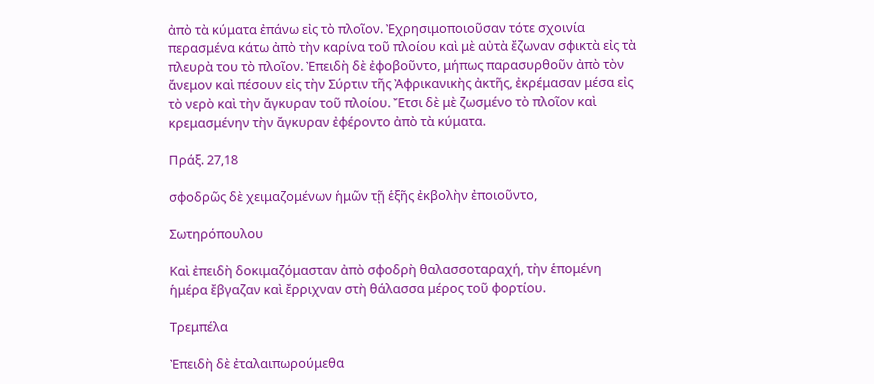ἀπὸ τὰ κύματα ἐπάνω εἰς τὸ πλοῖον. Ἐχρησιμοποιοῦσαν τότε σχοινία περασμένα κάτω ἀπὸ τὴν καρίνα τοῦ πλοίου καὶ μὲ αὐτὰ ἔζωναν σφικτὰ εἰς τὰ πλευρὰ του τὸ πλοῖον. Ἐπειδὴ δὲ ἐφοβοῦντο, μήπως παρασυρθοῦν ἀπὸ τὸν ἄνεμον καὶ πέσουν εἰς τὴν Σύρτιν τῆς Ἀφρικανικὴς ἀκτῆς, ἐκρέμασαν μέσα εἰς τὸ νερὸ καὶ τὴν ἄγκυραν τοῦ πλοίου. Ἔτσι δὲ μὲ ζωσμένο τὸ πλοῖον καὶ κρεμασμένην τὴν ἄγκυραν ἐφέροντο ἀπὸ τὰ κύματα.

Πράξ. 27,18

σφοδρῶς δὲ χειμαζομένων ἡμῶν τῇ ἑξῆς ἐκβολὴν ἐποιοῦντο,

Σωτηρόπουλου

Καὶ ἐπειδὴ δοκιμαζόμασταν ἀπὸ σφοδρὴ θαλασσοταραχή, τὴν ἑπομένη ἡμέρα ἔβγαζαν καὶ ἔρριχναν στὴ θάλασσα μέρος τοῦ φορτίου.

Τρεμπέλα

Ἐπειδὴ δὲ ἐταλαιπωρούμεθα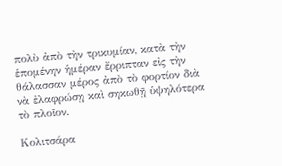πολὺ ἀπὸ τὴν τρικυμίαν, κατὰ τὴν ἑπομένην ἡμέραν ἔρριπταν εἰς τὴν θάλασσαν μέρος ἀπὸ τὸ φορτίον διὰ νὰ ἐλαφρώσῃ καὶ σηκωθῇ ὑψηλότερα τὸ πλοῖον.

Κολιτσάρα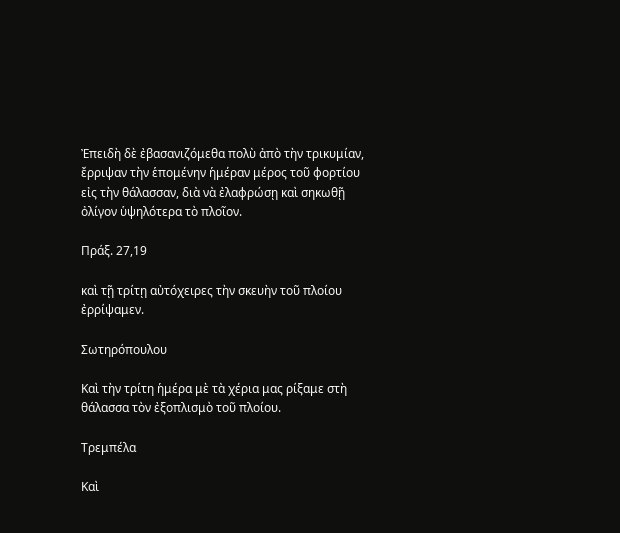Ἐπειδὴ δὲ ἐβασανιζόμεθα πολὺ ἀπὸ τὴν τρικυμίαν, ἔρριψαν τὴν ἑπομένην ἡμέραν μέρος τοῦ φορτίου εἰς τὴν θάλασσαν, διὰ νὰ ἐλαφρώσῃ καὶ σηκωθῇ ὀλίγον ὑψηλότερα τὸ πλοῖον.

Πράξ. 27,19

καὶ τῇ τρίτῃ αὐτόχειρες τὴν σκευὴν τοῦ πλοίου ἐρρίψαμεν.

Σωτηρόπουλου

Καὶ τὴν τρίτη ἡμέρα μὲ τὰ χέρια μας ρίξαμε στὴ θάλασσα τὸν ἐξοπλισμὸ τοῦ πλοίου.

Τρεμπέλα

Καὶ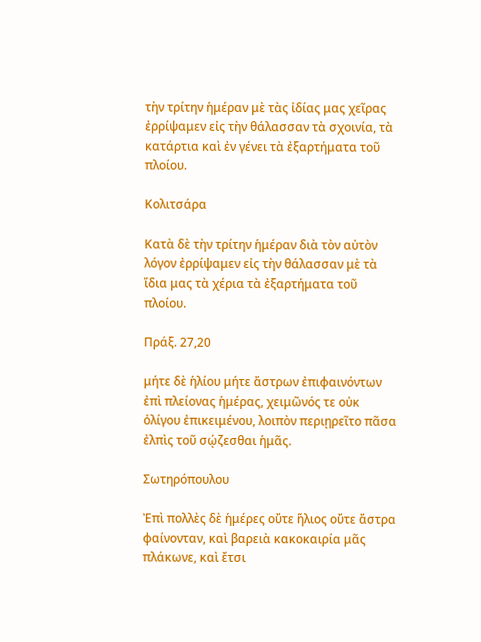τὴν τρίτην ἡμέραν μὲ τὰς ἰδίας μας χεῖρας ἐρρίψαμεν εἰς τὴν θάλασσαν τὰ σχοινία, τὰ κατάρτια καὶ ἐν γένει τὰ ἐξαρτήματα τοῦ πλοίου.

Κολιτσάρα

Κατὰ δὲ τὴν τρίτην ἡμέραν διὰ τὸν αὐτὸν λόγον ἐρρίψαμεν εἰς τὴν θάλασσαν μὲ τὰ ἴδια μας τὰ χέρια τὰ ἐξαρτήματα τοῦ πλοίου.

Πράξ. 27,20

μήτε δὲ ἡλίου μήτε ἄστρων ἐπιφαινόντων ἐπὶ πλείονας ἡμέρας, χειμῶνός τε οὐκ ὀλίγου ἐπικειμένου, λοιπὸν περιῃρεῖτο πᾶσα ἐλπὶς τοῦ σῴζεσθαι ἡμᾶς.

Σωτηρόπουλου

Ἐπὶ πολλὲς δὲ ἡμέρες οὔτε ἥλιος οὔτε ἄστρα φαίνονταν, καὶ βαρειὰ κακοκαιρία μᾶς πλάκωνε, καὶ ἔτσι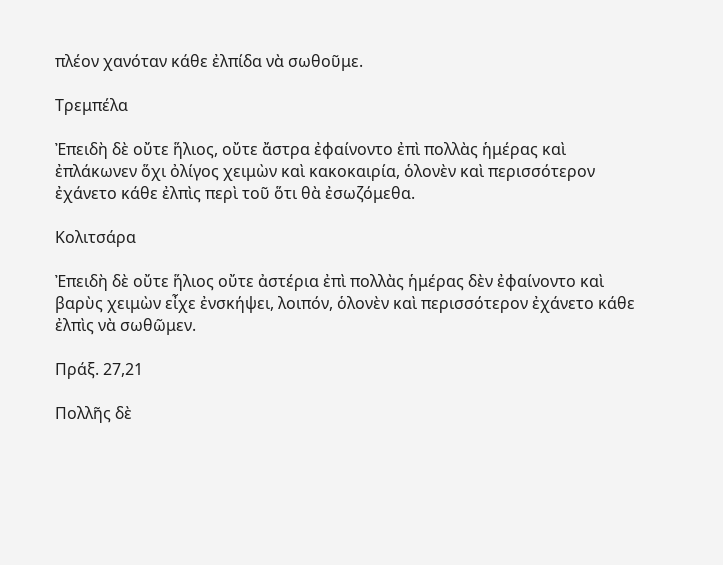πλέον χανόταν κάθε ἐλπίδα νὰ σωθοῦμε.

Τρεμπέλα

Ἐπειδὴ δὲ οὔτε ἥλιος, οὔτε ἄστρα ἐφαίνοντο ἐπὶ πολλὰς ἡμέρας καὶ ἐπλάκωνεν ὅχι ὀλίγος χειμὼν καὶ κακοκαιρία, ὁλονὲν καὶ περισσότερον ἐχάνετο κάθε ἐλπὶς περὶ τοῦ ὅτι θὰ ἐσωζόμεθα.

Κολιτσάρα

Ἐπειδὴ δὲ οὔτε ἥλιος οὔτε ἀστέρια ἐπὶ πολλὰς ἡμέρας δὲν ἐφαίνοντο καὶ βαρὺς χειμὼν εἶχε ἐνσκήψει, λοιπόν, ὁλονὲν καὶ περισσότερον ἐχάνετο κάθε ἐλπὶς νὰ σωθῶμεν.

Πράξ. 27,21

Πολλῆς δὲ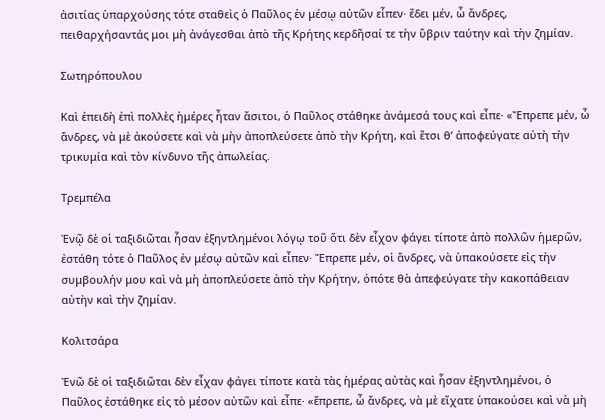ἀσιτίας ὑπαρχούσης τότε σταθεὶς ὁ Παῦλος ἐν μέσῳ αὐτῶν εἶπεν· ἔδει μέν, ὦ ἄνδρες, πειθαρχήσαντάς μοι μὴ ἀνάγεσθαι ἀπὸ τῆς Κρήτης κερδῆσαί τε τὴν ὕβριν ταύτην καὶ τὴν ζημίαν.

Σωτηρόπουλου

Καὶ ἐπειδὴ ἐπὶ πολλὲς ἡμέρες ἦταν ἄσιτοι, ὁ Παῦλος στάθηκε ἀνάμεσά τους καὶ εἶπε· «Ἔπρεπε μέν, ὦ ἄνδρες, νὰ μὲ ἀκούσετε καὶ νὰ μὴν ἀποπλεύσετε ἀπὸ τὴν Κρήτη, καὶ ἔτσι θ’ ἀποφεύγατε αὐτὴ τὴν τρικυμία καὶ τὸν κίνδυνο τῆς ἀπωλείας.

Τρεμπέλα

Ἐνῷ δὲ οἱ ταξιδιῶται ἦσαν ἐξηντλημένοι λόγῳ τοῦ ὅτι δὲν εἶχον φάγει τίποτε ἀπὸ πολλῶν ἡμερῶν, ἐστάθη τότε ὁ Παῦλος ἐν μέσῳ αὐτῶν καὶ εἶπεν· Ἔπρεπε μέν, οἱ ἄνδρες, νὰ ὑπακούσετε εἰς τὴν συμβουλήν μου καὶ νὰ μὴ ἀποπλεύσετε ἀπὸ τὴν Κρήτην, ὁπότε θὰ ἀπεφεύγατε τὴν κακοπάθειαν αὐτὴν καὶ τὴν ζημίαν.

Κολιτσάρα

Ἐνῶ δὲ οἱ ταξιδιῶται δὲν εἶχαν φάγει τίποτε κατὰ τὰς ἡμέρας αὐτὰς καὶ ἦσαν ἐξηντλημένοι, ὁ Παῦλος ἐστάθηκε εἰς τὸ μέσον αὐτῶν καὶ εἶπε· «ἔπρεπε, ὦ ἄνδρες, νὰ μὲ εἴχατε ὑπακούσει καὶ νὰ μὴ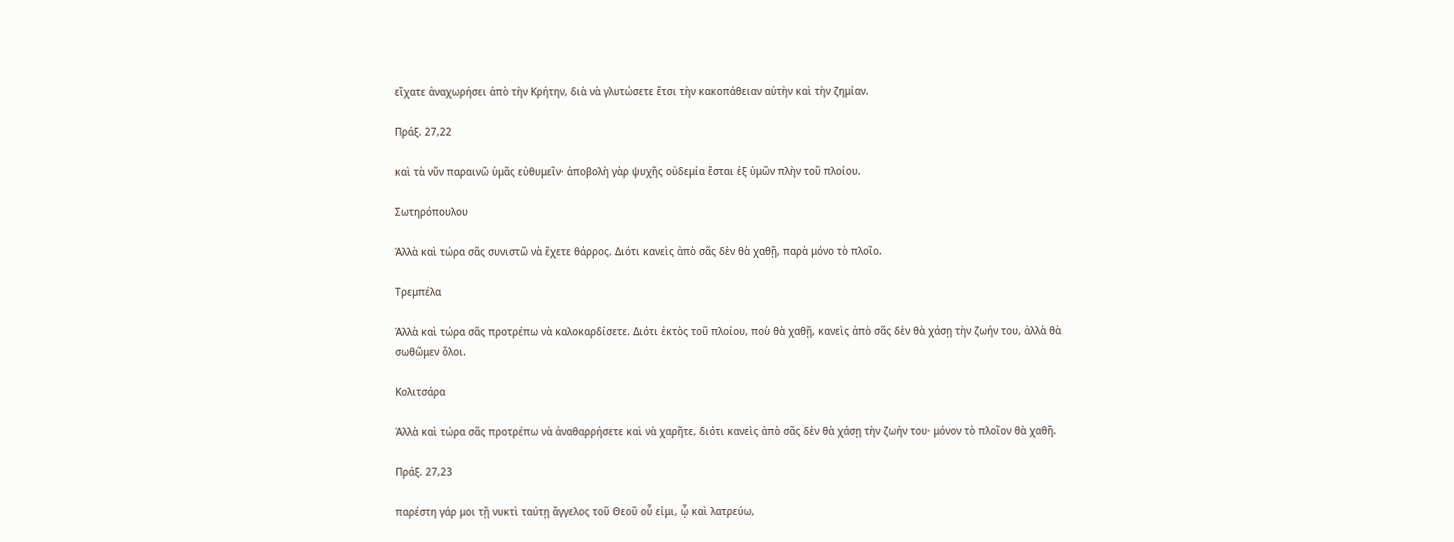εἴχατε ἀναχωρήσει ἀπὸ τὴν Κρήτην, διὰ νὰ γλυτώσετε ἔτσι τὴν κακοπάθειαν αὐτὴν καὶ τὴν ζημίαν.

Πράξ. 27,22

καὶ τὰ νῦν παραινῶ ὑμᾶς εὐθυμεῖν· ἀποβολὴ γὰρ ψυχῆς οὐδεμία ἔσται ἐξ ὑμῶν πλὴν τοῦ πλοίου.

Σωτηρόπουλου

Ἀλλὰ καὶ τώρα σᾶς συνιστῶ νὰ ἔχετε θάρρος. Διότι κανεὶς ἀπὸ σᾶς δὲν θὰ χαθῇ, παρὰ μόνο τὸ πλοῖο.

Τρεμπέλα

Ἀλλὰ καὶ τώρα σᾶς προτρέπω νὰ καλοκαρδίσετε. Διότι ἐκτὸς τοῦ πλοίου, ποὺ θὰ χαθῇ, κανεὶς ἀπὸ σᾶς δὲν θὰ χάσῃ τὴν ζωήν του, ἀλλὰ θὰ σωθῶμεν ὅλοι.

Κολιτσάρα

Ἀλλὰ καὶ τώρα σᾶς προτρέπω νὰ ἀναθαρρήσετε καὶ νὰ χαρῆτε, διότι κανεὶς ἀπὸ σᾶς δὲν θὰ χάσῃ τὴν ζωήν του· μόνον τὸ πλοῖον θὰ χαθῆ.

Πράξ. 27,23

παρέστη γάρ μοι τῇ νυκτὶ ταύτῃ ἄγγελος τοῦ Θεοῦ οὗ εἰμι, ᾧ καὶ λατρεύω,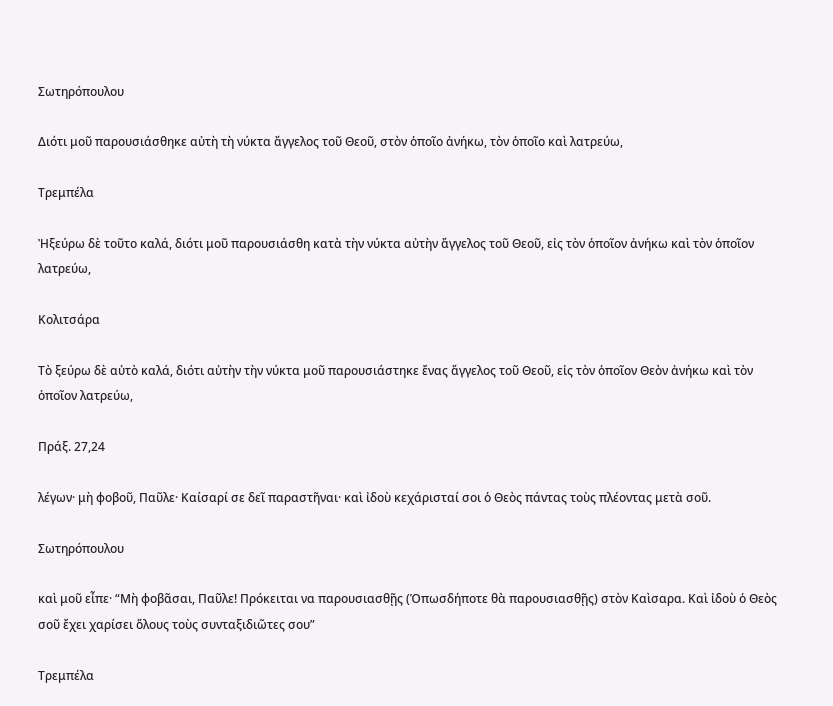Σωτηρόπουλου

Διότι μοῦ παρουσιάσθηκε αὐτὴ τὴ νύκτα ἄγγελος τοῦ Θεοῦ, στὸν ὁποῖο ἀνήκω, τὸν ὁποῖο καὶ λατρεύω,

Τρεμπέλα

Ἠξεύρω δὲ τοῦτο καλά, διότι μοῦ παρουσιάσθη κατὰ τὴν νύκτα αὐτὴν ἄγγελος τοῦ Θεοῦ, εἰς τὸν ὁποῖον ἀνήκω καὶ τὸν ὁποῖον λατρεύω,

Κολιτσάρα

Τὸ ξεύρω δὲ αὐτὸ καλά, διότι αὐτὴν τὴν νύκτα μοῦ παρουσιάστηκε ἔνας ἄγγελος τοῦ Θεοῦ, εἰς τὸν ὁποῖον Θεὸν ἀνήκω καὶ τὸν ὁποῖον λατρεύω,

Πράξ. 27,24

λέγων· μὴ φοβοῦ, Παῦλε· Καίσαρί σε δεῖ παραστῆναι· καὶ ἰδοὺ κεχάρισταί σοι ὁ Θεὸς πάντας τοὺς πλέοντας μετὰ σοῦ.

Σωτηρόπουλου

καὶ μοῦ εἶπε· “Μὴ φοβᾶσαι, Παῦλε! Πρόκειται να παρουσιασθῇς (Ὁπωσδήποτε θὰ παρουσιασθῇς) στὸν Καὶσαρα. Καὶ ἰδοὺ ὁ Θεὸς σοῦ ἔχει χαρίσει ὅλους τοὺς συνταξιδιῶτες σου”

Τρεμπέλα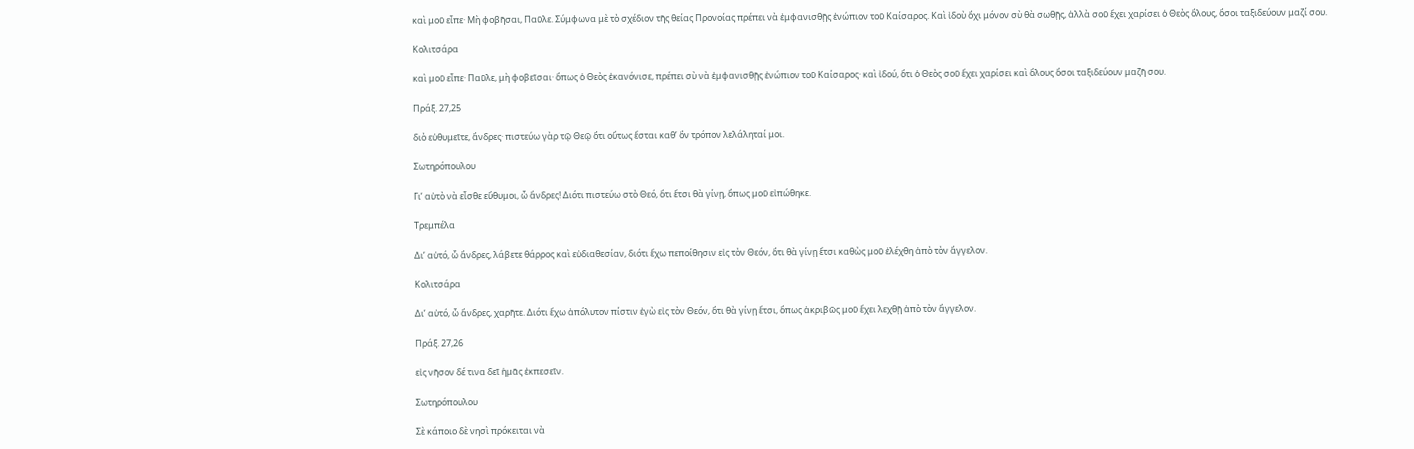καὶ μοῦ εἶπε· Μὴ φοβῆσαι, Παῦλε. Σύμφωνα μὲ τὸ σχέδιον τῆς θείας Προνοίας πρέπει νὰ ἐμφανισθῇς ἐνώπιον τοῦ Καίσαρος. Καὶ ἰδοὺ ὄχι μόνον σὺ θὰ σωθῇς, ἀλλὰ σοῦ ἔχει χαρίσει ὁ Θεὸς ὅλους, ὅσοι ταξιδεύουν μαζί σου.

Κολιτσάρα

καὶ μοῦ εἶπε· Παῦλε, μὴ φοβεῖσαι· ὅπως ὁ Θεὸς ἐκανόνισε, πρέπει σὺ νὰ ἐμφανισθῇς ἐνώπιον τοῦ Καίσαρος· καὶ ἰδού, ὅτι ὁ Θεὸς σοῦ ἔχει χαρίσει καὶ ὅλους ὅσοι ταξιδεύουν μαζῆ σου.

Πράξ. 27,25

διὸ εὐθυμεῖτε, ἄνδρες· πιστεύω γὰρ τῷ Θεῷ ὅτι οὕτως ἔσται καθ’ ὃν τρόπον λελάληταί μοι.

Σωτηρόπουλου

Γι’ αὐτὸ νὰ εἶσθε εὔθυμοι, ὦ ἄνδρες! Διότι πιστεύω στὸ Θεό, ὅτι ἔτσι θὰ γίνῃ, ὅπως μοῦ εἰπώθηκε.

Τρεμπέλα

Δι’ αὐτό, ὦ ἄνδρες, λάβετε θάρρος καὶ εὐδιαθεσίαν, διότι ἔχω πεποίθησιν εἰς τὸν Θεόν, ὅτι θὰ γίνῃ ἔτσι καθὼς μοῦ ἐλέχθη ἀπὸ τὸν ἄγγελον.

Κολιτσάρα

Δι’ αὐτό, ὦ ἄνδρες, χαρῆτε. Διότι ἔχω ἀπόλυτον πίστιν ἐγὼ εἰς τὸν Θεόν, ὅτι θὰ γίνῃ ἔτσι, ὅπως ἀκριβῶς μοῦ ἔχει λεχθῇ ἀπὸ τὸν ἄγγελον.

Πράξ. 27,26

εἰς νῆσον δέ τινα δεῖ ἡμᾶς ἐκπεσεῖν.

Σωτηρόπουλου

Σὲ κάποιο δὲ νησὶ πρόκειται νὰ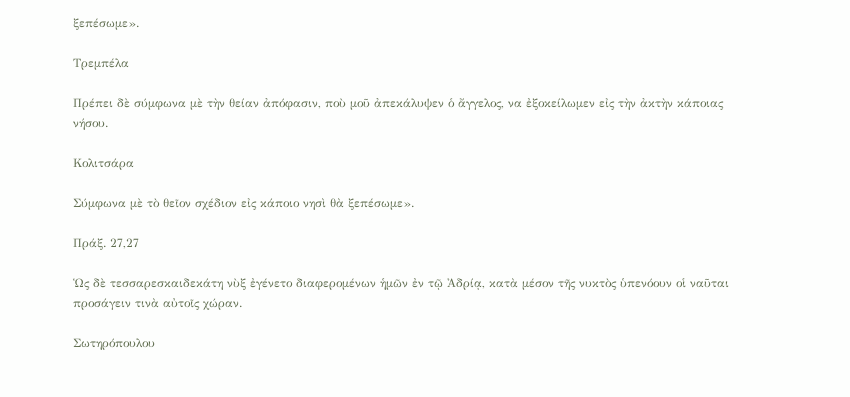ξεπέσωμε».

Τρεμπέλα

Πρέπει δὲ σύμφωνα μὲ τὴν θείαν ἀπόφασιν, ποὺ μοῦ ἀπεκάλυψεν ὁ ἄγγελος, να ἐξοκείλωμεν εἰς τὴν ἀκτὴν κάποιας νήσου.

Κολιτσάρα

Σύμφωνα μὲ τὸ θεῖον σχέδιον εἰς κάποιο νησὶ θὰ ξεπέσωμε».

Πράξ. 27,27

Ὡς δὲ τεσσαρεσκαιδεκάτη νὺξ ἐγένετο διαφερομένων ἡμῶν ἐν τῷ Ἀδρίᾳ, κατὰ μέσον τῆς νυκτὸς ὑπενόουν οἱ ναῦται προσάγειν τινὰ αὐτοῖς χώραν.

Σωτηρόπουλου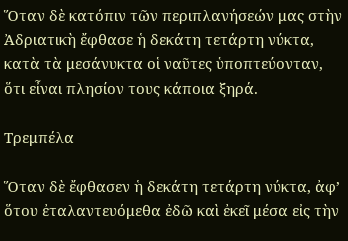Ὅταν δὲ κατόπιν τῶν περιπλανήσεών μας στὴν Ἀδριατικὴ ἔφθασε ἡ δεκάτη τετάρτη νύκτα, κατὰ τὰ μεσάνυκτα οἱ ναῦτες ὑποπτεύονταν, ὅτι εἶναι πλησίον τους κάποια ξηρά.

Τρεμπέλα

Ὅταν δὲ ἔφθασεν ἡ δεκάτη τετάρτη νύκτα, ἀφ’ ὅτου ἐταλαντευόμεθα ἐδῶ καὶ ἐκεῖ μέσα εἰς τὴν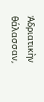Ἀδριατικὴν θάλασσαν,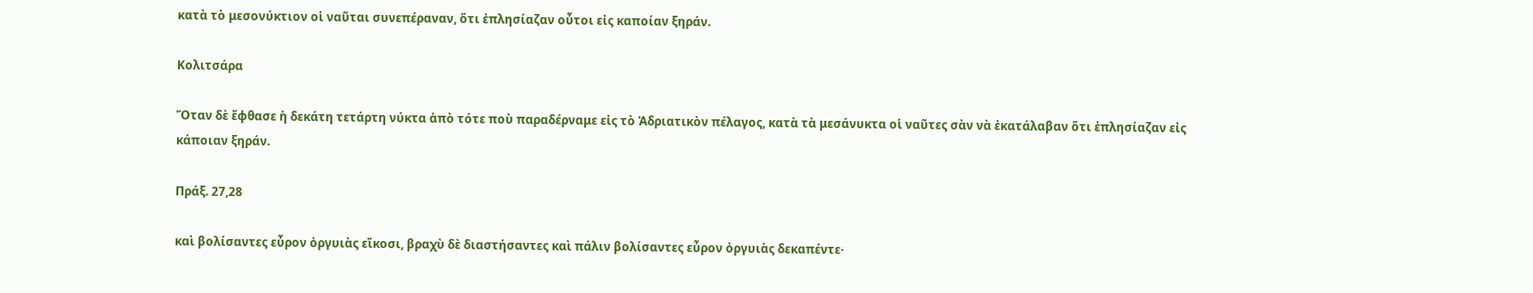κατὰ τὸ μεσονύκτιον οἱ ναῦται συνεπέραναν, ὅτι ἐπλησίαζαν οὗτοι εἰς καποίαν ξηράν.

Κολιτσάρα

Ὅταν δὲ ἔφθασε ἡ δεκάτη τετάρτη νύκτα ἀπὸ τότε ποὺ παραδέρναμε εἰς τὸ Ἀδριατικὸν πέλαγος, κατὰ τὰ μεσάνυκτα οἱ ναῦτες σὰν νὰ ἐκατάλαβαν ὅτι ἐπλησίαζαν εἰς κάποιαν ξηράν.

Πράξ. 27,28

καὶ βολίσαντες εὗρον ὀργυιὰς εἴκοσι, βραχὺ δὲ διαστήσαντες καὶ πάλιν βολίσαντες εὗρον ὀργυιὰς δεκαπέντε·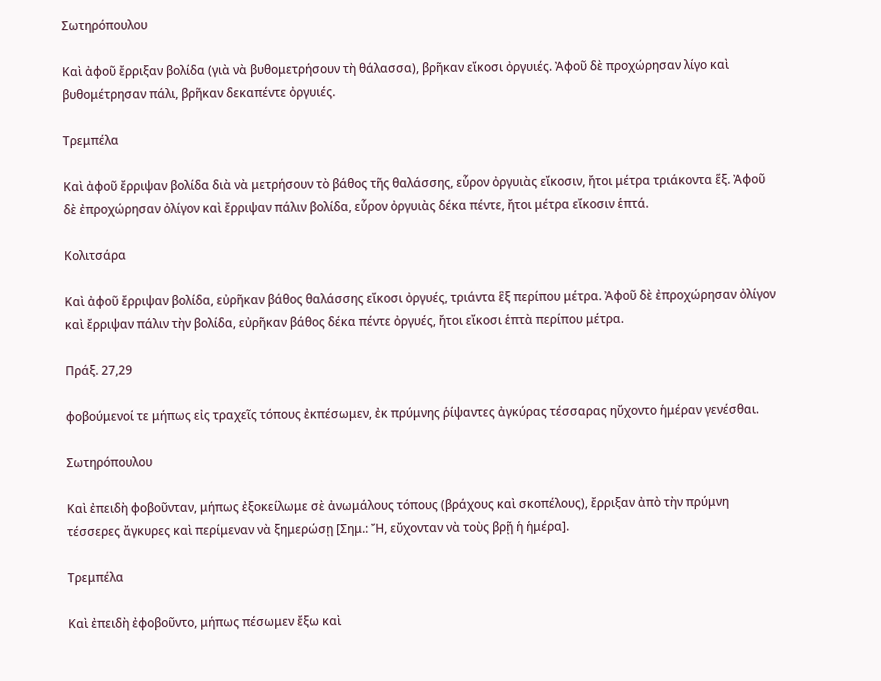Σωτηρόπουλου

Καὶ ἀφοῦ ἔρριξαν βολίδα (γιὰ νὰ βυθομετρήσουν τὴ θάλασσα), βρῆκαν εἴκοσι ὀργυιές. Ἀφοῦ δὲ προχώρησαν λίγο καὶ βυθομέτρησαν πάλι, βρῆκαν δεκαπέντε ὀργυιές.

Τρεμπέλα

Καὶ ἀφοῦ ἔρριψαν βολίδα διὰ νὰ μετρήσουν τὸ βάθος τῆς θαλάσσης, εὗρον ὀργυιὰς εἴκοσιν, ἤτοι μέτρα τριάκοντα ἕξ. Ἀφοῦ δὲ ἐπροχώρησαν ὀλίγον καὶ ἔρριψαν πάλιν βολίδα, εὗρον ὀργυιὰς δέκα πέντε, ἤτοι μέτρα εἴκοσιν ἑπτά.

Κολιτσάρα

Καὶ ἀφοῦ ἔρριψαν βολίδα, εὐρῆκαν βάθος θαλάσσης εἴκοσι ὀργυές, τριάντα ἓξ περίπου μέτρα. Ἀφοῦ δὲ ἐπροχώρησαν ὀλίγον καὶ ἔρριψαν πάλιν τὴν βολίδα, εὐρῆκαν βάθος δέκα πέντε ὀργυές, ἤτοι εἴκοσι ἑπτὰ περίπου μέτρα.

Πράξ. 27,29

φοβούμενοί τε μήπως εἰς τραχεῖς τόπους ἐκπέσωμεν, ἐκ πρύμνης ῥίψαντες ἀγκύρας τέσσαρας ηὔχοντο ἡμέραν γενέσθαι.

Σωτηρόπουλου

Καὶ ἐπειδὴ φοβοῦνταν, μήπως ἐξοκείλωμε σὲ ἀνωμάλους τόπους (βράχους καὶ σκοπέλους), ἔρριξαν ἀπὸ τὴν πρύμνη τέσσερες ἄγκυρες καὶ περίμεναν νὰ ξημερώσῃ [Σημ.: Ἤ, εὔχονταν νὰ τοὺς βρῇ ἡ ἡμέρα].

Τρεμπέλα

Καὶ ἐπειδὴ ἐφοβοῦντο, μήπως πέσωμεν ἔξω καὶ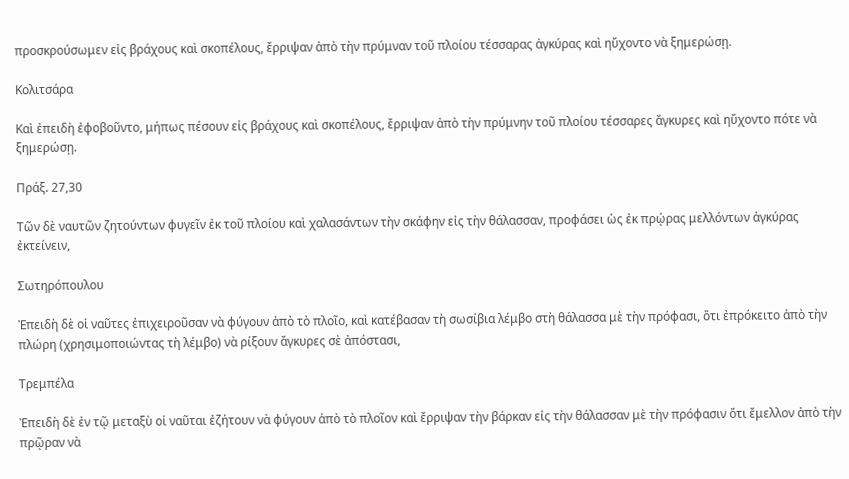προσκρούσωμεν εἰς βράχους καὶ σκοπέλους, ἔρριψαν ἀπὸ τὴν πρύμναν τοῦ πλοίου τέσσαρας ἀγκύρας καὶ ηὔχοντο νὰ ξημερώσῃ.

Κολιτσάρα

Καὶ ἐπειδὴ ἐφοβοῦντο, μήπως πέσουν εἰς βράχους καὶ σκοπέλους, ἔρριψαν ἀπὸ τὴν πρύμνην τοῦ πλοίου τέσσαρες ἄγκυρες καὶ ηὔχοντο πότε νὰ ξημερώσῃ.

Πράξ. 27,30

Τῶν δὲ ναυτῶν ζητούντων φυγεῖν ἐκ τοῦ πλοίου καὶ χαλασάντων τὴν σκάφην εἰς τὴν θάλασσαν, προφάσει ὡς ἐκ πρῴρας μελλόντων ἀγκύρας ἐκτείνειν,

Σωτηρόπουλου

Ἐπειδὴ δὲ οἱ ναῦτες ἐπιχειροῦσαν νὰ φύγουν ἀπὸ τὸ πλοῖο, καὶ κατέβασαν τὴ σωσίβια λέμβο στὴ θάλασσα μὲ τὴν πρόφασι, ὅτι ἐπρόκειτο ἀπὸ τὴν πλώρη (χρησιμοποιώντας τὴ λέμβο) νὰ ρίξουν ἄγκυρες σὲ ἀπόστασι,

Τρεμπέλα

Ἐπειδὴ δὲ ἐν τῷ μεταξὺ οἱ ναῦται ἐζήτουν νὰ φύγουν ἀπὸ τὸ πλοῖον καὶ ἔρριψαν τὴν βάρκαν εἰς τὴν θάλασσαν μὲ τὴν πρόφασιν ὅτι ἔμελλον ἀπὸ τὴν πρῷραν νὰ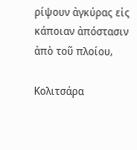ρίψουν ἀγκύρας εἰς κάποιαν ἀπόστασιν ἀπὸ τοῦ πλοίου,

Κολιτσάρα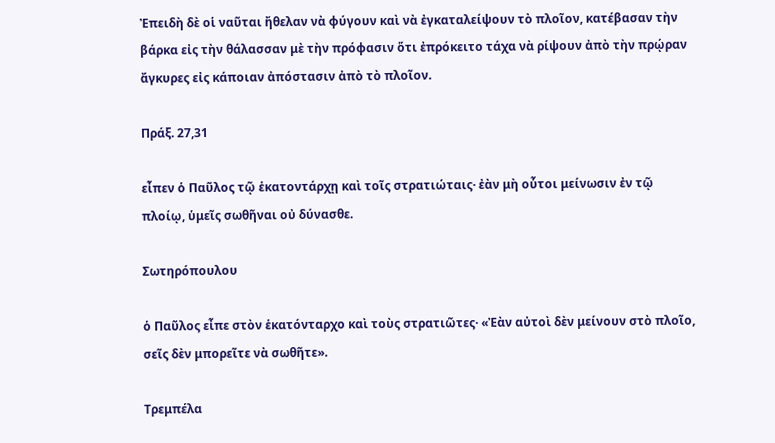Ἐπειδὴ δὲ οἱ ναῦται ἤθελαν νὰ φύγουν καὶ νὰ ἐγκαταλείψουν τὸ πλοῖον, κατέβασαν τὴν βάρκα εἰς τὴν θάλασσαν μὲ τὴν πρόφασιν ὅτι ἐπρόκειτο τάχα νὰ ρίψουν ἀπὸ τὴν πρῴραν ἄγκυρες εἰς κάποιαν ἀπόστασιν ἀπὸ τὸ πλοῖον.

Πράξ. 27,31

εἶπεν ὁ Παῦλος τῷ ἑκατοντάρχῃ καὶ τοῖς στρατιώταις· ἐὰν μὴ οὗτοι μείνωσιν ἐν τῷ πλοίῳ, ὑμεῖς σωθῆναι οὐ δύνασθε.

Σωτηρόπουλου

ὁ Παῦλος εἶπε στὸν ἑκατόνταρχο καὶ τοὺς στρατιῶτες· «Ἐὰν αὐτοὶ δὲν μείνουν στὸ πλοῖο, σεῖς δὲν μπορεῖτε νὰ σωθῆτε».

Τρεμπέλα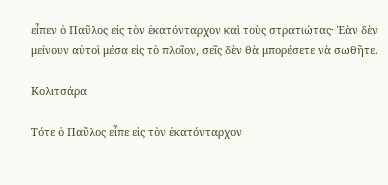εἶπεν ὁ Παῦλος εἰς τὸν ἑκατόνταρχον καὶ τοὺς στρατιώτας· Ἐὰν δὲν μείνουν αὐτοὶ μέσα εἰς τὸ πλοῖον, σεῖς δὲν θὰ μπορέσετε νὰ σωθῆτε.

Κολιτσάρα

Τότε ὁ Παῦλος εἶπε εἰς τὸν ἑκατόνταρχον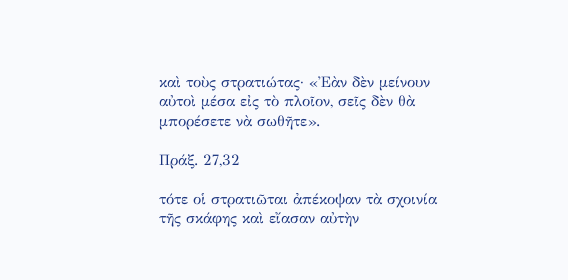καὶ τοὺς στρατιώτας· «Ἐὰν δὲν μείνουν αὐτοὶ μέσα εἰς τὸ πλοῖον, σεῖς δὲν θὰ μπορέσετε νὰ σωθῆτε».

Πράξ. 27,32

τότε οἱ στρατιῶται ἀπέκοψαν τὰ σχοινία τῆς σκάφης καὶ εἴασαν αὐτὴν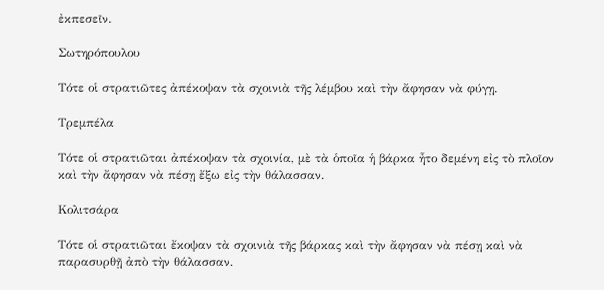ἐκπεσεῖν.

Σωτηρόπουλου

Τότε οἱ στρατιῶτες ἀπέκοψαν τὰ σχοινιὰ τῆς λέμβου καὶ τὴν ἄφησαν νὰ φύγῃ.

Τρεμπέλα

Τότε οἱ στρατιῶται ἀπέκοψαν τὰ σχοινία, μὲ τὰ ὁποῖα ἡ βάρκα ἦτο δεμένη εἰς τὸ πλοῖον καὶ τὴν ἄφησαν νὰ πέσῃ ἔξω εἰς τὴν θάλασσαν.

Κολιτσάρα

Τότε οἱ στρατιῶται ἔκοψαν τὰ σχοινιὰ τῆς βάρκας καὶ τὴν ἄφησαν νὰ πέσῃ καὶ νὰ παρασυρθῇ ἀπὸ τὴν θάλασσαν.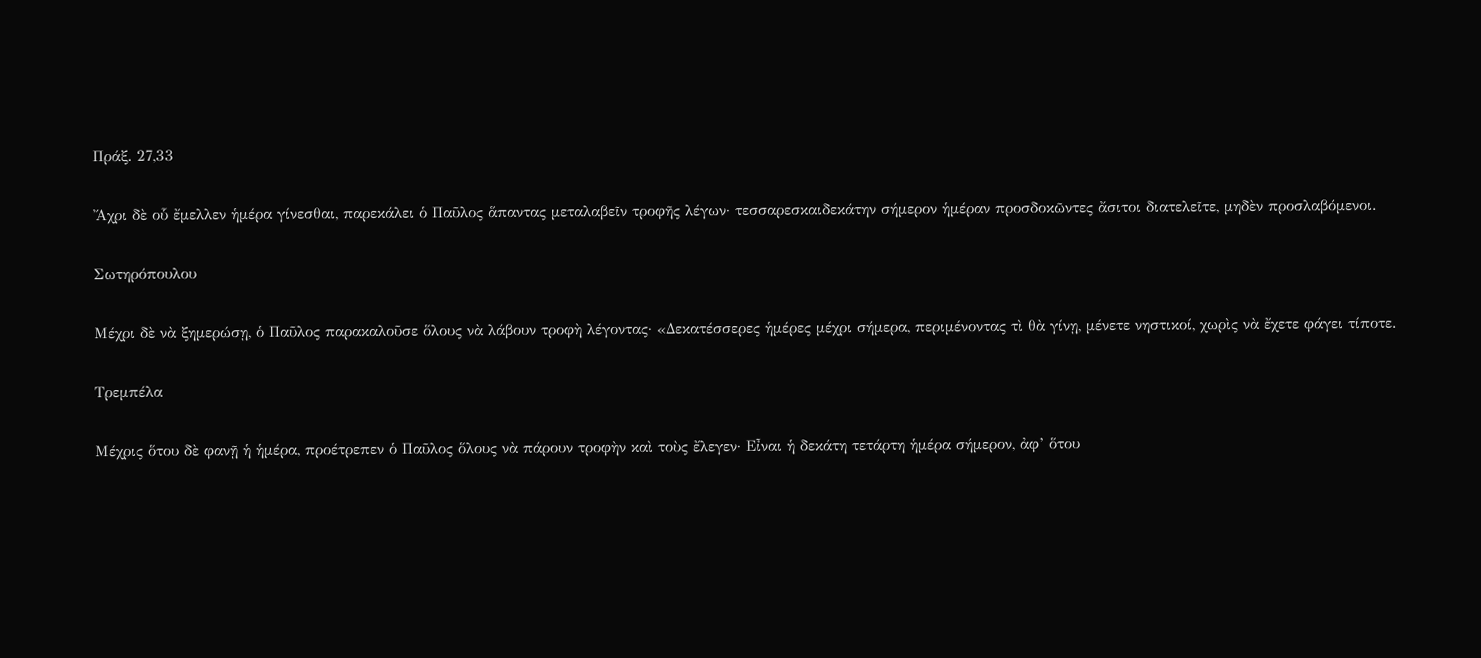Πράξ. 27,33

Ἄχρι δὲ οὗ ἔμελλεν ἡμέρα γίνεσθαι, παρεκάλει ὁ Παῦλος ἅπαντας μεταλαβεῖν τροφῆς λέγων· τεσσαρεσκαιδεκάτην σήμερον ἡμέραν προσδοκῶντες ἄσιτοι διατελεῖτε, μηδὲν προσλαβόμενοι.

Σωτηρόπουλου

Μέχρι δὲ νὰ ξημερώσῃ, ὁ Παῦλος παρακαλοῦσε ὅλους νὰ λάβουν τροφὴ λέγοντας· «Δεκατέσσερες ἡμέρες μέχρι σήμερα, περιμένοντας τὶ θὰ γίνῃ, μένετε νηστικοί, χωρὶς νὰ ἔχετε φάγει τίποτε.

Τρεμπέλα

Μέχρις ὅτου δὲ φανῇ ἡ ἡμέρα, προέτρεπεν ὁ Παῦλος ὅλους νὰ πάρουν τροφὴν καὶ τοὺς ἔλεγεν· Εἶναι ἡ δεκάτη τετάρτη ἡμέρα σήμερον, ἀφ’ ὅτου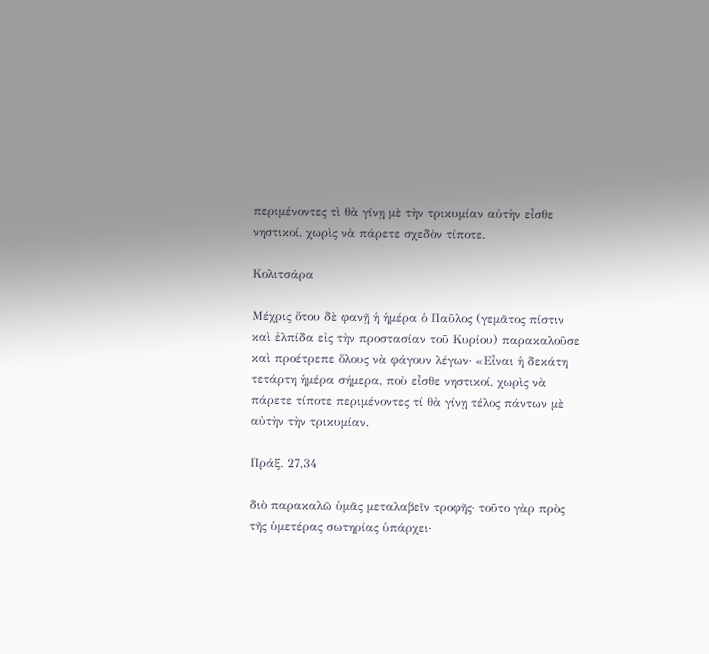περιμένοντες τὶ θὰ γίνῃ μὲ τὴν τρικυμίαν αὐτὴν εἶσθε νηστικοί, χωρὶς νὰ πάρετε σχεδὸν τίποτε.

Κολιτσάρα

Μέχρις ὅτου δὲ φανῇ ἡ ἡμέρα ὁ Παῦλος (γεμᾶτος πίστιν καὶ ἐλπίδα εἰς τὴν προστασίαν τοῦ Κυρίου) παρακαλοῦσε καὶ προέτρεπε ὅλους νὰ φάγουν λέγων· «Εἶναι ἡ δεκάτη τετάρτη ἡμέρα σήμερα, ποὺ εἶσθε νηστικοί, χωρὶς νὰ πάρετε τίποτε περιμένοντες τί θὰ γίνῃ τέλος πάντων μὲ αὐτὴν τὴν τρικυμίαν.

Πράξ. 27,34

διὸ παρακαλῶ ὑμᾶς μεταλαβεῖν τροφῆς· τοῦτο γὰρ πρὸς τῆς ὑμετέρας σωτηρίας ὑπάρχει·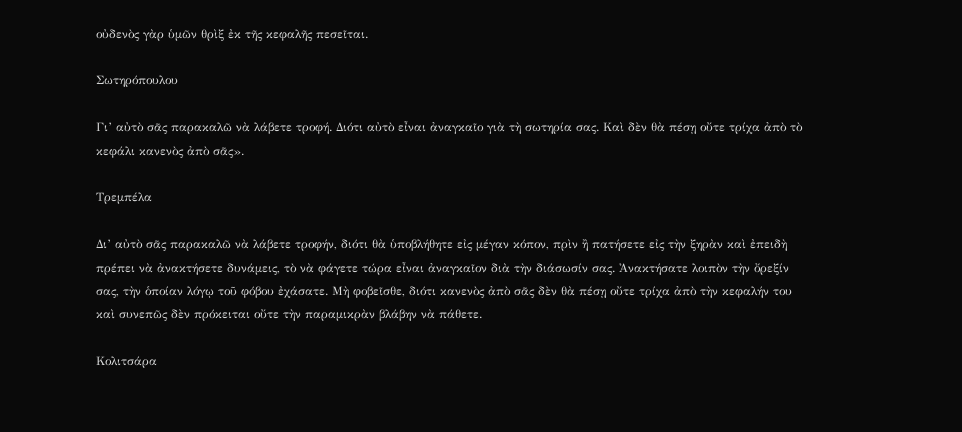οὐδενὸς γὰρ ὑμῶν θρὶξ ἐκ τῆς κεφαλῆς πεσεῖται.

Σωτηρόπουλου

Γι’ αὐτὸ σᾶς παρακαλῶ νὰ λάβετε τροφή. Διότι αὐτὸ εἶναι ἀναγκαῖο γιὰ τὴ σωτηρία σας. Καὶ δὲν θὰ πέσῃ οὔτε τρίχα ἀπὸ τὸ κεφάλι κανενὸς ἀπὸ σᾶς».

Τρεμπέλα

Δι’ αὐτὸ σᾶς παρακαλῶ νὰ λάβετε τροφήν, διότι θὰ ὑποβλήθητε εἰς μέγαν κόπον, πρὶν ἢ πατήσετε εἰς τὴν ξηρὰν καὶ ἐπειδὴ πρέπει νὰ ἀνακτήσετε δυνάμεις, τὸ νὰ φάγετε τώρα εἶναι ἀναγκαῖον διὰ τὴν διάσωσίν σας. Ἀνακτήσατε λοιπὸν τὴν ὄρεξίν σας, τὴν ὁποίαν λόγῳ τοῦ φόβου ἐχάσατε. Μὴ φοβεῖσθε, διότι κανενὸς ἀπὸ σᾶς δὲν θὰ πέσῃ οὔτε τρίχα ἀπὸ τὴν κεφαλήν του καὶ συνεπῶς δὲν πρόκειται οὔτε τὴν παραμικρὰν βλάβην νὰ πάθετε.

Κολιτσάρα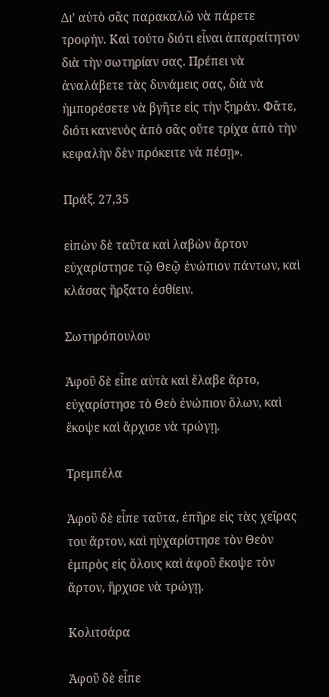Δι’ αὐτὸ σᾶς παρακαλῶ νὰ πάρετε τροφήν. Καὶ τούτο διότι εἶναι ἀπαραίτητον διὰ τὴν σωτηρίαν σας. Πρέπει νὰ ἀναλάβετε τὰς δυνάμεις σας, διὰ νὰ ἠμπορέσετε νὰ βγῆτε εἰς τὴν ξηράν. Φᾶτε, διότι κανενὸς ἀπὸ σᾶς οὔτε τρίχα ἀπὸ τὴν κεφαλὴν δὲν πρόκειτε νὰ πέσῃ».

Πράξ. 27,35

εἰπὼν δὲ ταῦτα καὶ λαβὼν ἄρτον εὐχαρίστησε τῷ Θεῷ ἐνώπιον πάντων, καὶ κλάσας ἤρξατο ἐσθίειν.

Σωτηρόπουλου

Ἀφοῦ δὲ εἶπε αὐτὰ καὶ ἔλαβε ἄρτο, εὐχαρίστησε τὸ Θεὸ ἐνώπιον ὅλων, καὶ ἔκοψε καὶ ἄρχισε νὰ τρώγῃ.

Τρεμπέλα

Ἀφοῦ δὲ εἶπε ταῦτα, ἐπῆρε εἰς τὰς χεῖρας του ἄρτον, καὶ ηὐχαρίστησε τὸν Θεὸν ἐμπρὸς εἰς ὅλους καὶ ἀφοῦ ἔκοψε τὸν ἄρτον, ἤρχισε νὰ τρώγῃ.

Κολιτσάρα

Ἀφοῦ δὲ εἶπε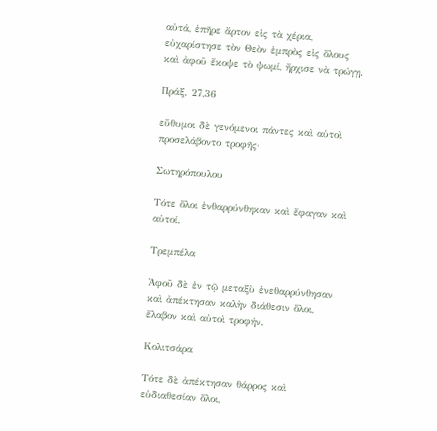αὐτά, ἐπῆρε ἄρτον εἰς τὰ χέρια, εὐχαρίστησε τὸν Θεὸν ἐμπρὸς εἰς ὅλους καὶ ἀφοῦ ἔκοψε τὸ ψωμί, ἤρχισε νὰ τρώγῃ.

Πράξ. 27,36

εὔθυμοι δὲ γενόμενοι πάντες καὶ αὐτοὶ προσελάβοντο τροφῆς·

Σωτηρόπουλου

Τότε ὅλοι ἐνθαρρύνθηκαν καὶ ἔφαγαν καὶ αὐτοί.

Τρεμπέλα

Ἀφοῦ δὲ ἐν τῷ μεταξὺ ἐνεθαρρύνθησαν καὶ ἀπέκτησαν καλὴν διάθεσιν ὅλοι, ἔλαβον καὶ αὐτοὶ τροφήν.

Κολιτσάρα

Τότε δὲ ἀπέκτησαν θάρρος καὶ εὐδιαθεσίαν ὅλοι,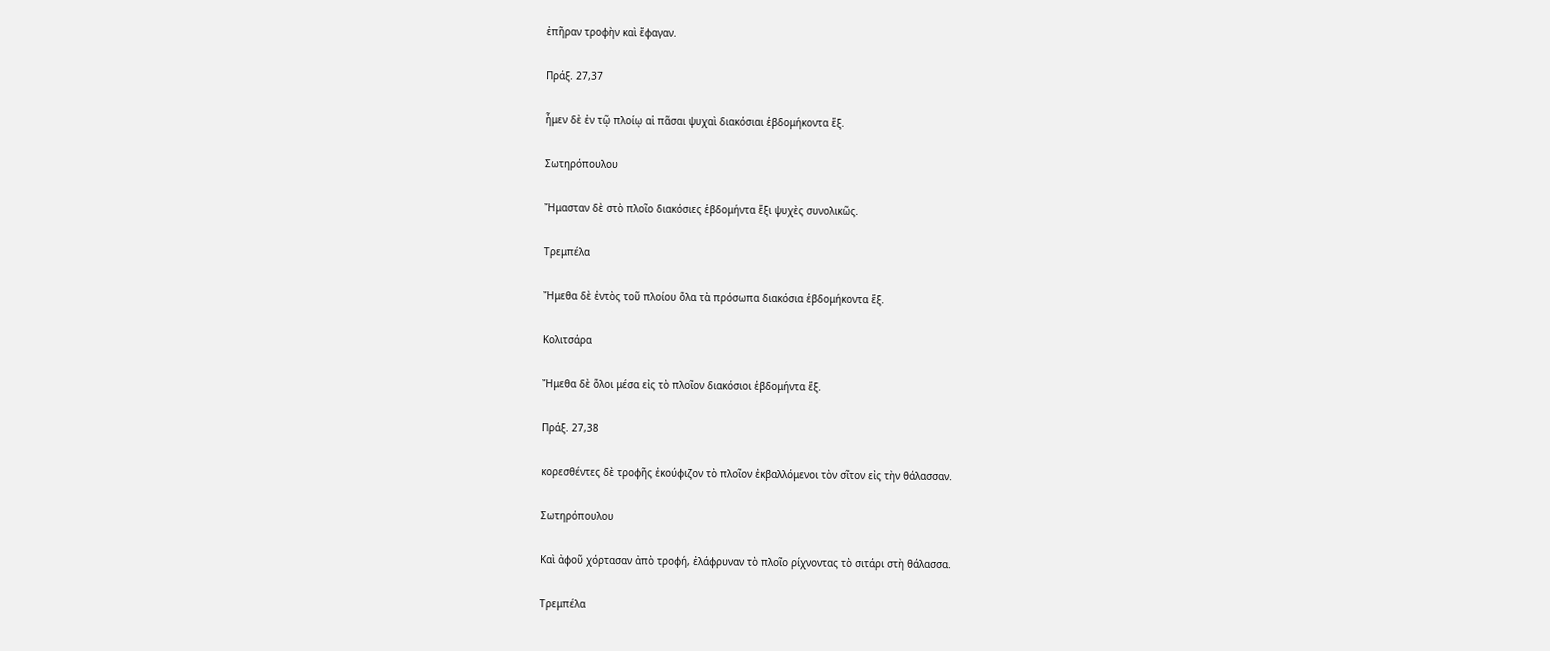ἐπῆραν τροφὴν καὶ ἔφαγαν.

Πράξ. 27,37

ἦμεν δὲ ἐν τῷ πλοίῳ αἱ πᾶσαι ψυχαὶ διακόσιαι ἑβδομήκοντα ἕξ.

Σωτηρόπουλου

Ἤμασταν δὲ στὸ πλοῖο διακόσιες ἑβδομήντα ἕξι ψυχὲς συνολικῶς.

Τρεμπέλα

Ἤμεθα δὲ ἐντὸς τοῦ πλοίου ὅλα τὰ πρόσωπα διακόσια ἑβδομήκοντα ἕξ.

Κολιτσάρα

Ἤμεθα δὲ ὅλοι μέσα εἰς τὸ πλοῖον διακόσιοι ἑβδομήντα ἕξ.

Πράξ. 27,38

κορεσθέντες δὲ τροφῆς ἐκούφιζον τὸ πλοῖον ἐκβαλλόμενοι τὸν σῖτον εἰς τὴν θάλασσαν.

Σωτηρόπουλου

Καὶ ἀφοῦ χόρτασαν ἀπὸ τροφή, ἐλάφρυναν τὸ πλοῖο ρίχνοντας τὸ σιτάρι στὴ θάλασσα.

Τρεμπέλα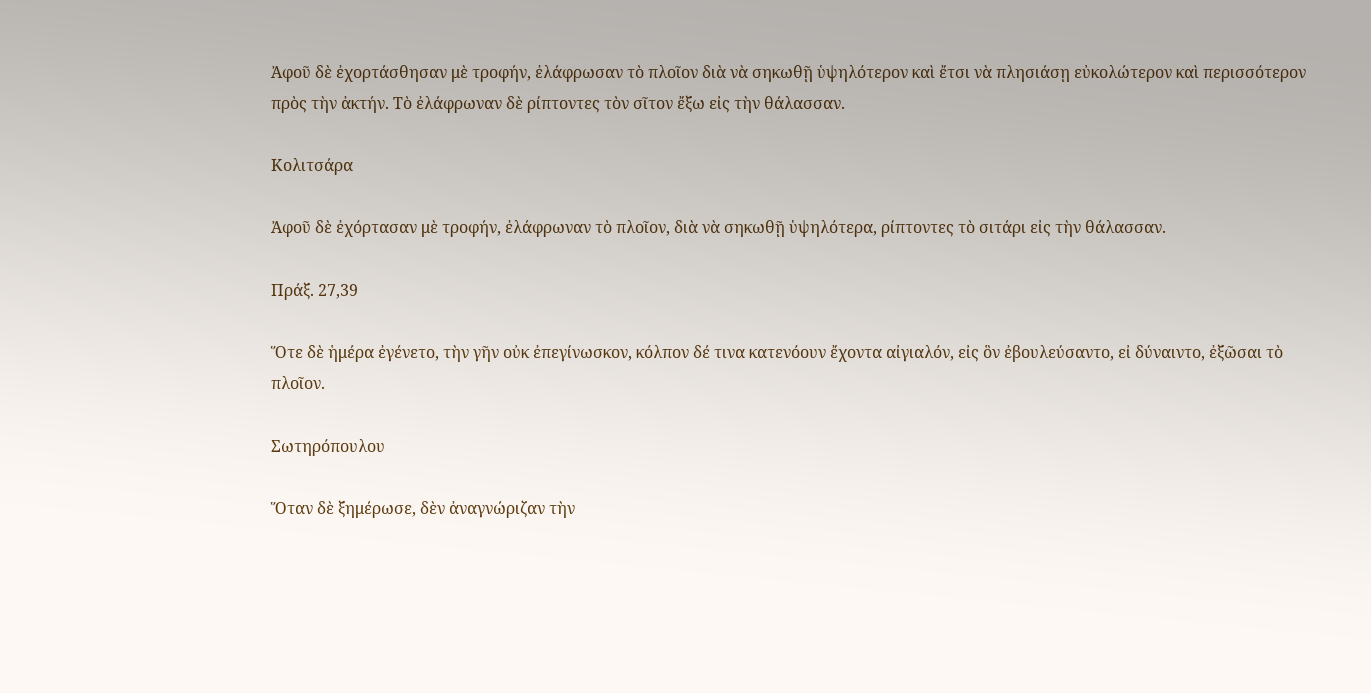Ἀφοῦ δὲ ἐχορτάσθησαν μὲ τροφήν, ἐλάφρωσαν τὸ πλοῖον διὰ νὰ σηκωθῇ ὑψηλότερον καὶ ἔτσι νὰ πλησιάσῃ εὐκολώτερον καὶ περισσότερον πρὸς τὴν ἀκτήν. Τὸ ἐλάφρωναν δὲ ρίπτοντες τὸν σῖτον ἔξω εἰς τὴν θάλασσαν.

Κολιτσάρα

Ἀφοῦ δὲ ἐχόρτασαν μὲ τροφήν, ἐλάφρωναν τὸ πλοῖον, διὰ νὰ σηκωθῇ ὑψηλότερα, ρίπτοντες τὸ σιτάρι εἰς τὴν θάλασσαν.

Πράξ. 27,39

Ὅτε δὲ ἡμέρα ἐγένετο, τὴν γῆν οὐκ ἐπεγίνωσκον, κόλπον δέ τινα κατενόουν ἔχοντα αἰγιαλόν, εἰς ὃν ἐβουλεύσαντο, εἰ δύναιντο, ἐξῶσαι τὸ πλοῖον.

Σωτηρόπουλου

Ὅταν δὲ ξημέρωσε, δὲν ἀναγνώριζαν τὴν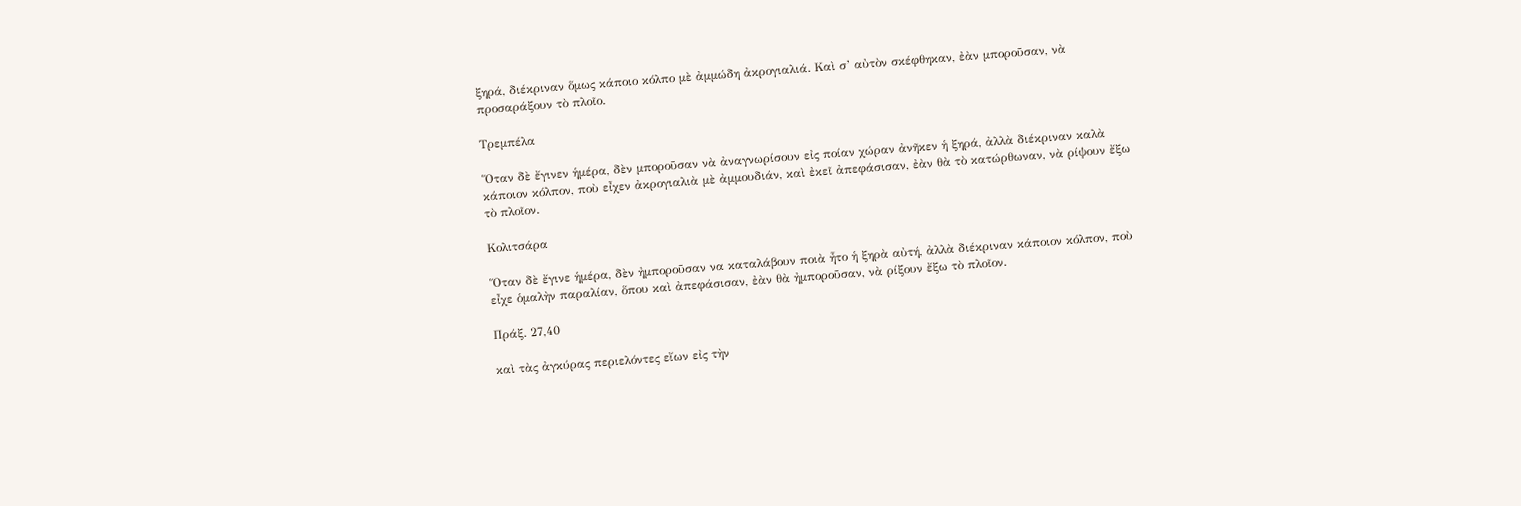ξηρά, διέκριναν ὅμως κάποιο κόλπο μὲ ἀμμώδη ἀκρογιαλιά. Καὶ σ’ αὐτὸν σκέφθηκαν, ἐὰν μποροῦσαν, νὰ προσαράξουν τὸ πλοῖο.

Τρεμπέλα

Ὅταν δὲ ἔγινεν ἡμέρα, δὲν μποροῦσαν νὰ ἀναγνωρίσουν εἰς ποίαν χώραν ἀνῆκεν ἡ ξηρά, ἀλλὰ διέκριναν καλὰ κάποιον κόλπον, ποὺ εἶχεν ἀκρογιαλιὰ μὲ ἀμμουδιάν, καὶ ἐκεῖ ἀπεφάσισαν, ἐὰν θὰ τὸ κατώρθωναν, νὰ ρίψουν ἔξω τὸ πλοῖον.

Κολιτσάρα

Ὅταν δὲ ἔγινε ἡμέρα, δὲν ἠμποροῦσαν να καταλάβουν ποιὰ ἦτο ἡ ξηρὰ αὐτή, ἀλλὰ διέκριναν κάποιον κόλπον, ποὺ εἶχε ὁμαλὴν παραλίαν, ὅπου καὶ ἀπεφάσισαν, ἐὰν θὰ ἠμποροῦσαν, νὰ ρίξουν ἔξω τὸ πλοῖον.

Πράξ. 27,40

καὶ τὰς ἀγκύρας περιελόντες εἴων εἰς τὴν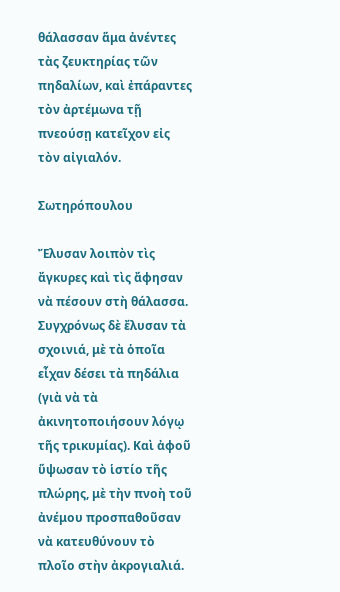θάλασσαν ἅμα ἀνέντες τὰς ζευκτηρίας τῶν πηδαλίων, καὶ ἐπάραντες τὸν ἀρτέμωνα τῇ πνεούσῃ κατεῖχον εἰς τὸν αἰγιαλόν.

Σωτηρόπουλου

Ἔλυσαν λοιπὸν τὶς ἄγκυρες καὶ τὶς ἄφησαν νὰ πέσουν στὴ θάλασσα. Συγχρόνως δὲ ἔλυσαν τὰ σχοινιά, μὲ τὰ ὁποῖα εἶχαν δέσει τὰ πηδάλια (γιὰ νὰ τὰ ἀκινητοποιήσουν λόγῳ τῆς τρικυμίας). Καὶ ἀφοῦ ὕψωσαν τὸ ἱστίο τῆς πλώρης, μὲ τὴν πνοὴ τοῦ ἀνέμου προσπαθοῦσαν νὰ κατευθύνουν τὸ πλοῖο στὴν ἀκρογιαλιά.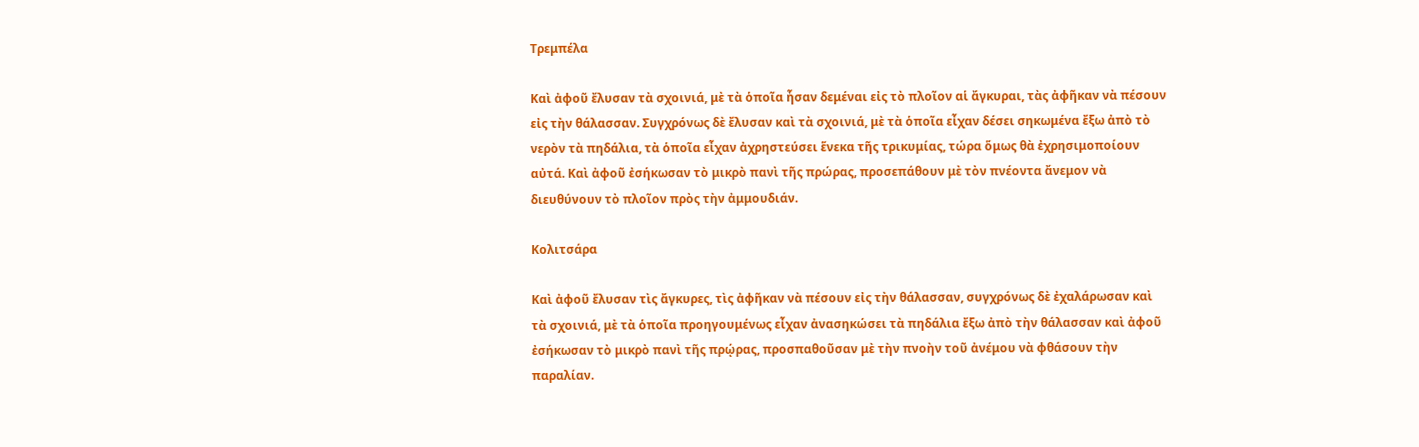Τρεμπέλα

Καὶ ἀφοῦ ἔλυσαν τὰ σχοινιά, μὲ τὰ ὁποῖα ἦσαν δεμέναι εἰς τὸ πλοῖον αἱ ἄγκυραι, τὰς ἀφῆκαν νὰ πέσουν εἰς τὴν θάλασσαν. Συγχρόνως δὲ ἔλυσαν καὶ τὰ σχοινιά, μὲ τὰ ὁποῖα εἶχαν δέσει σηκωμένα ἔξω ἀπὸ τὸ νερὸν τὰ πηδάλια, τὰ ὁποῖα εἶχαν ἀχρηστεύσει ἕνεκα τῆς τρικυμίας, τώρα ὅμως θὰ ἐχρησιμοποίουν αὐτά. Καὶ ἀφοῦ ἐσήκωσαν τὸ μικρὸ πανὶ τῆς πρώρας, προσεπάθουν μὲ τὸν πνέοντα ἄνεμον νὰ διευθύνουν τὸ πλοῖον πρὸς τὴν ἀμμουδιάν.

Κολιτσάρα

Καὶ ἀφοῦ ἔλυσαν τὶς ἄγκυρες, τὶς ἀφῆκαν νὰ πέσουν εἰς τὴν θάλασσαν, συγχρόνως δὲ ἐχαλάρωσαν καὶ τὰ σχοινιά, μὲ τὰ ὁποῖα προηγουμένως εἶχαν ἀνασηκώσει τὰ πηδάλια ἔξω ἀπὸ τὴν θάλασσαν καὶ ἀφοῦ ἐσήκωσαν τὸ μικρὸ πανὶ τῆς πρῴρας, προσπαθοῦσαν μὲ τὴν πνοὴν τοῦ ἀνέμου νὰ φθάσουν τὴν παραλίαν.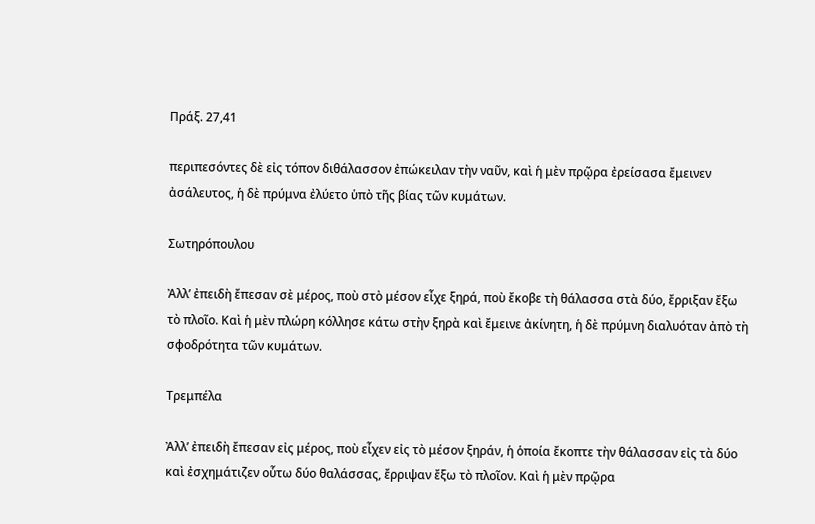Πράξ. 27,41

περιπεσόντες δὲ εἰς τόπον διθάλασσον ἐπώκειλαν τὴν ναῦν, καὶ ἡ μὲν πρῷρα ἐρείσασα ἔμεινεν ἀσάλευτος, ἡ δὲ πρύμνα ἐλύετο ὑπὸ τῆς βίας τῶν κυμάτων.

Σωτηρόπουλου

Ἀλλ’ ἐπειδὴ ἔπεσαν σὲ μέρος, ποὺ στὸ μέσον εἶχε ξηρά, ποὺ ἔκοβε τὴ θάλασσα στὰ δύο, ἔρριξαν ἔξω τὸ πλοῖο. Καὶ ἡ μὲν πλώρη κόλλησε κάτω στὴν ξηρὰ καὶ ἔμεινε ἀκίνητη, ἡ δὲ πρύμνη διαλυόταν ἀπὸ τὴ σφοδρότητα τῶν κυμάτων.

Τρεμπέλα

Ἀλλ’ ἐπειδὴ ἔπεσαν εἰς μέρος, ποὺ εἶχεν εἰς τὸ μέσον ξηράν, ἡ ὁποία ἔκοπτε τὴν θάλασσαν εἰς τὰ δύο καὶ ἐσχημάτιζεν οὗτω δύο θαλάσσας, ἔρριψαν ἔξω τὸ πλοῖον. Καὶ ἡ μὲν πρῷρα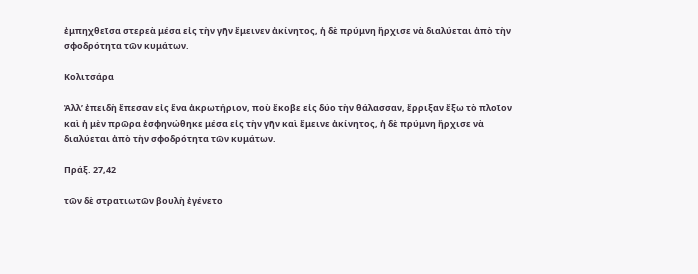ἐμπηχθεῖσα στερεὰ μέσα εἰς τὴν γῆν ἔμεινεν ἀκίνητος, ἡ δὲ πρύμνη ἤρχισε νὰ διαλύεται ἀπὸ τὴν σφοδρότητα τῶν κυμάτων.

Κολιτσάρα

Ἀλλ’ ἐπειδὴ ἔπεσαν εἰς ἕνα ἀκρωτήριον, ποὺ ἔκοβε εἰς δύο τὴν θάλασσαν, ἔρριξαν ἔξω τὸ πλοῖον καὶ ἡ μὲν πρῶρα ἐσφηνώθηκε μέσα εἰς τὴν γῆν καὶ ἔμεινε ἀκίνητος, ἡ δὲ πρύμνη ἤρχισε νὰ διαλύεται ἀπὸ τὴν σφοδρότητα τῶν κυμάτων.

Πράξ. 27,42

τῶν δὲ στρατιωτῶν βουλὴ ἐγένετο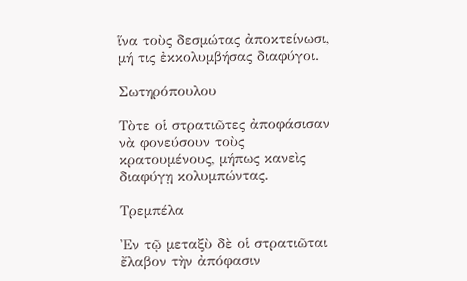ἵνα τοὺς δεσμώτας ἀποκτείνωσι, μή τις ἐκκολυμβήσας διαφύγοι.

Σωτηρόπουλου

Τὸτε οἱ στρατιῶτες ἀποφάσισαν νὰ φονεύσουν τοὺς κρατουμένους, μήπως κανεὶς διαφύγῃ κολυμπώντας.

Τρεμπέλα

Ἐν τῷ μεταξὺ δὲ οἱ στρατιῶται ἔλαβον τὴν ἀπόφασιν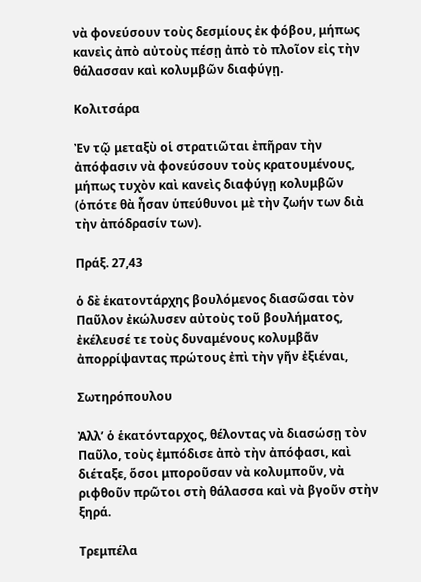νὰ φονεύσουν τοὺς δεσμίους ἐκ φόβου, μήπως κανεὶς ἀπὸ αὐτοὺς πέσῃ ἀπὸ τὸ πλοῖον εἰς τὴν θάλασσαν καὶ κολυμβῶν διαφύγῃ.

Κολιτσάρα

Ἐν τῷ μεταξὺ οἱ στρατιῶται ἐπῆραν τὴν ἀπόφασιν νὰ φονεύσουν τοὺς κρατουμένους, μήπως τυχὸν καὶ κανεὶς διαφύγῃ κολυμβῶν (ὁπότε θὰ ἦσαν ὑπεύθυνοι μὲ τὴν ζωήν των διὰ τὴν ἀπόδρασίν των).

Πράξ. 27,43

ὁ δὲ ἑκατοντάρχης βουλόμενος διασῶσαι τὸν Παῦλον ἐκώλυσεν αὐτοὺς τοῦ βουλήματος, ἐκέλευσέ τε τοὺς δυναμένους κολυμβᾶν ἀπορρίψαντας πρώτους ἐπὶ τὴν γῆν ἐξιέναι,

Σωτηρόπουλου

Ἀλλ’ ὁ ἑκατόνταρχος, θέλοντας νὰ διασώσῃ τὸν Παῦλο, τοὺς ἐμπόδισε ἀπὸ τὴν ἀπόφασι, καὶ διέταξε, ὅσοι μποροῦσαν νὰ κολυμποῦν, νὰ ριφθοῦν πρῶτοι στὴ θάλασσα καὶ νὰ βγοῦν στὴν ξηρά.

Τρεμπέλα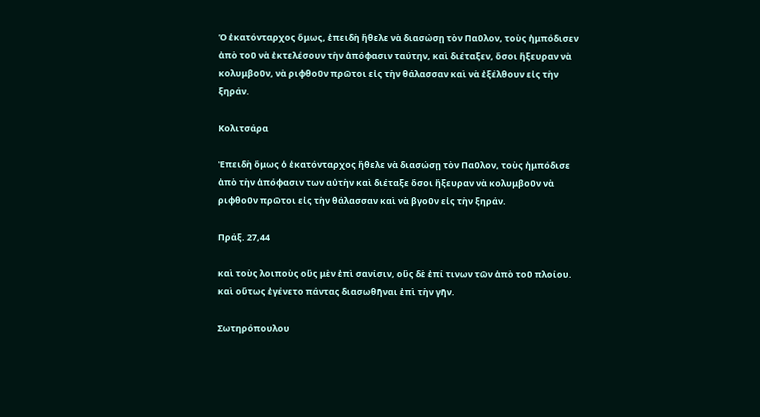Ὁ ἑκατόνταρχος ὅμως, ἐπειδὴ ἤθελε νὰ διασώσῃ τὸν Παῦλον, τοὺς ἠμπόδισεν ἀπὸ τοῦ νὰ ἐκτελέσουν τὴν ἀπόφασιν ταύτην, καὶ διέταξεν, ὅσοι ἤξευραν νὰ κολυμβοῦν, νὰ ριφθοῦν πρῶτοι εἰς τὴν θάλασσαν καὶ νὰ ἐξέλθουν εἰς τὴν ξηράν.

Κολιτσάρα

Ἐπειδὴ ὅμως ὁ ἑκατόνταρχος ἤθελε νὰ διασώσῃ τὸν Παῦλον, τοὺς ἠμπόδισε ἀπὸ τὴν ἀπόφασιν των αὐτὴν καὶ διέταξε ὅσοι ἤξευραν νὰ κολυμβοῦν νὰ ριφθοῦν πρῶτοι εἰς τὴν θάλασσαν καὶ νὰ βγοῦν εἰς τὴν ξηράν.

Πράξ. 27,44

καὶ τοὺς λοιποὺς οὓς μὲν ἐπὶ σανίσιν, οὓς δὲ ἐπί τινων τῶν ἀπὸ τοῦ πλοίου. καὶ οὕτως ἐγένετο πάντας διασωθῆναι ἐπὶ τὴν γῆν.

Σωτηρόπουλου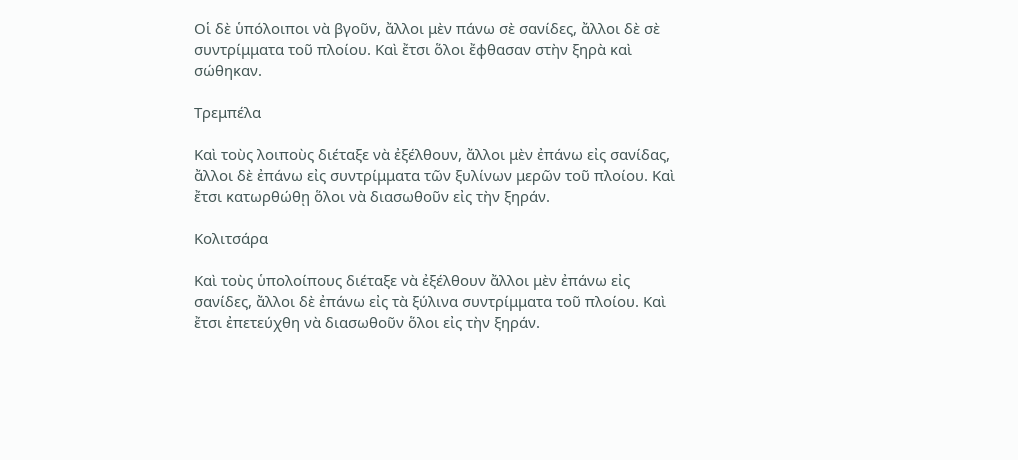Οἱ δὲ ὑπόλοιποι νὰ βγοῦν, ἄλλοι μὲν πάνω σὲ σανίδες, ἄλλοι δὲ σὲ συντρίμματα τοῦ πλοίου. Καὶ ἔτσι ὅλοι ἔφθασαν στὴν ξηρὰ καὶ σώθηκαν.

Τρεμπέλα

Καὶ τοὺς λοιποὺς διέταξε νὰ ἐξέλθουν, ἄλλοι μὲν ἐπάνω εἰς σανίδας, ἄλλοι δὲ ἐπάνω εἰς συντρίμματα τῶν ξυλίνων μερῶν τοῦ πλοίου. Καὶ ἔτσι κατωρθώθῃ ὅλοι νὰ διασωθοῦν εἰς τὴν ξηράν.

Κολιτσάρα

Καὶ τοὺς ὑπολοίπους διέταξε νὰ ἐξέλθουν ἄλλοι μὲν ἐπάνω εἰς σανίδες, ἄλλοι δὲ ἐπάνω εἰς τὰ ξύλινα συντρίμματα τοῦ πλοίου. Καὶ ἔτσι ἐπετεύχθη νὰ διασωθοῦν ὅλοι εἰς τὴν ξηράν.